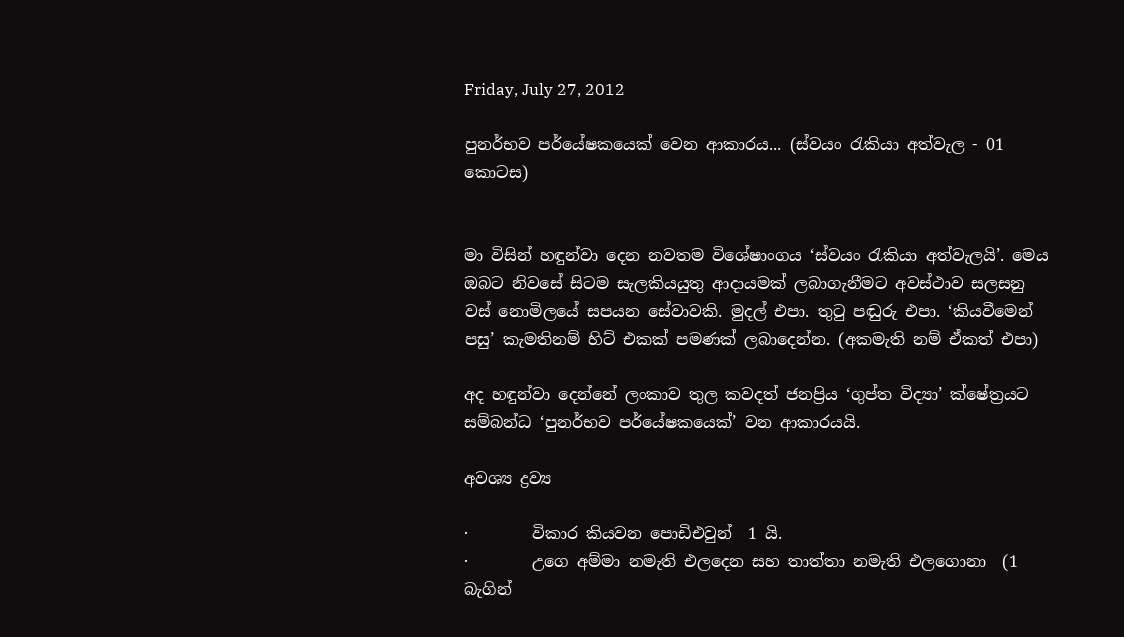Friday, July 27, 2012

පුනර්භව පර්යේෂකයෙක් වෙන ආකාරය... (ස්වයං රැකියා අත්වැල - 01 කොටස)


මා විසින් හඳුන්වා දෙන නවතම විශේෂාංගය ‘ස්වයං රැකියා අත්වැලයි’. මෙය ඔබට නිවසේ සිටම සැලකියයුතු ආදායමක් ලබාගැනීමට අවස්ථාව සලසනු වස් නොමිලයේ සපයන සේවාවකි. මුදල් එපා. තුටු පඬුරු එපා. ‘කියවීමෙන් පසු’ කැමතිනම් හිට් එකක් පමණක් ලබාදෙන්න. (අකමැති නම් ඒකත් එපා)

අද හඳුන්වා දෙන්නේ ලංකාව තුල කවදත් ජනප්‍රිය ‘ගුප්ත විද්‍යා’ ක්ෂේත්‍රයට සම්බන්ධ ‘පුනර්භව පර්යේෂකයෙක්’ වන ආකාරයයි.

අවශ්‍ය ද්‍රව්‍ය

·        විකාර කියවන පොඩිඑවුන්  1 යි.
·        උගෙ අම්මා නමැති එලදෙන සහ තාත්තා නමැති එලගොනා  (1 බැගින්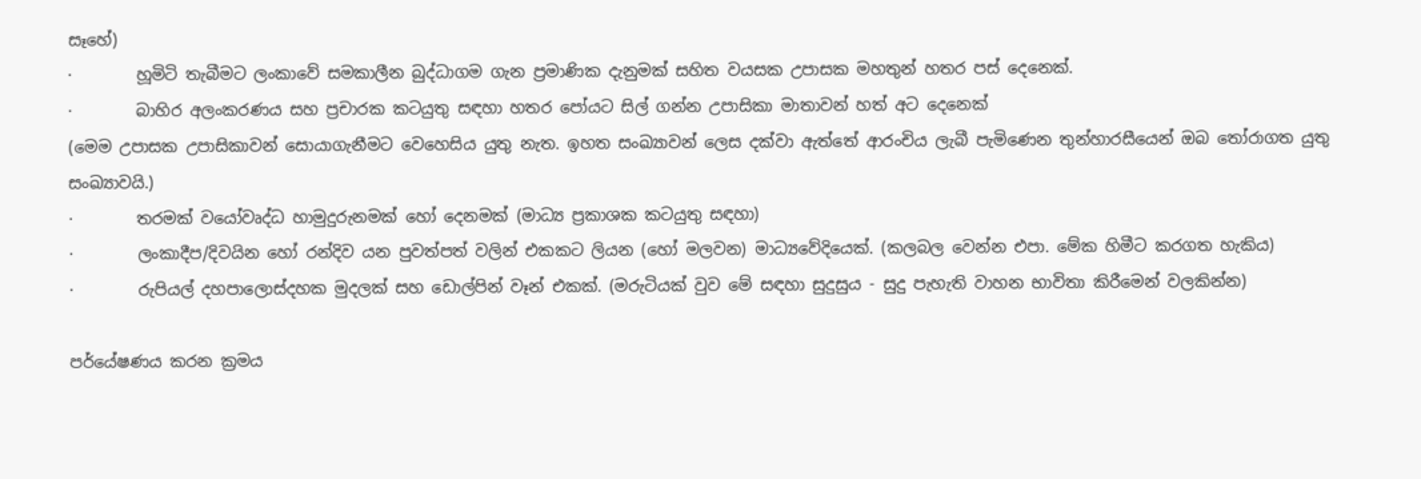සෑහේ)
·        හූමිටි තැබීමට ලංකාවේ සමකාලීන බුද්ධාගම ගැන ප්‍රමාණික දැනුමක් සහිත වයසක උපාසක මහතුන් හතර පස් දෙනෙක්.
·        බාහිර අලංකරණය සහ ප්‍රචාරක කටයුතු සඳහා හතර පෝයට සිල් ගන්න උපාසිකා මාතාවන් හත් අට දෙනෙක්
(මෙම උපාසක උපාසිකාවන් සොයාගැනීමට වෙහෙසිය යුතු නැත. ඉහත සංඛ්‍යාවන් ලෙස දක්වා ඇත්තේ ආරංචිය ලැබී පැමිණෙන තුන්හාරසීයෙන් ඔබ තෝරාගත යුතු සංඛ්‍යාවයි.)
·        තරමක් වයෝවෘද්ධ හාමුදුරුනමක් හෝ දෙනමක් (මාධ්‍ය ප්‍රකාශක කටයුතු සඳහා)
·        ලංකාදීප/දිවයින හෝ රන්දිව යන පුවත්පත් වලින් එකකට ලියන (හෝ මලවන) මාධ්‍යවේදියෙක්. (කලබල වෙන්න එපා. මේක හිමීට කරගත හැකිය)
·        රුපියල් දහපාලොස්දහක මුදලක් සහ ඩොල්පින් වෑන් එකක්. (මරුටියක් වුව මේ සඳහා සුදුසුය - සුදු පැහැති වාහන භාවිතා කිරීමෙන් වලකින්න)

පර්යේෂණය කරන ක්‍රමය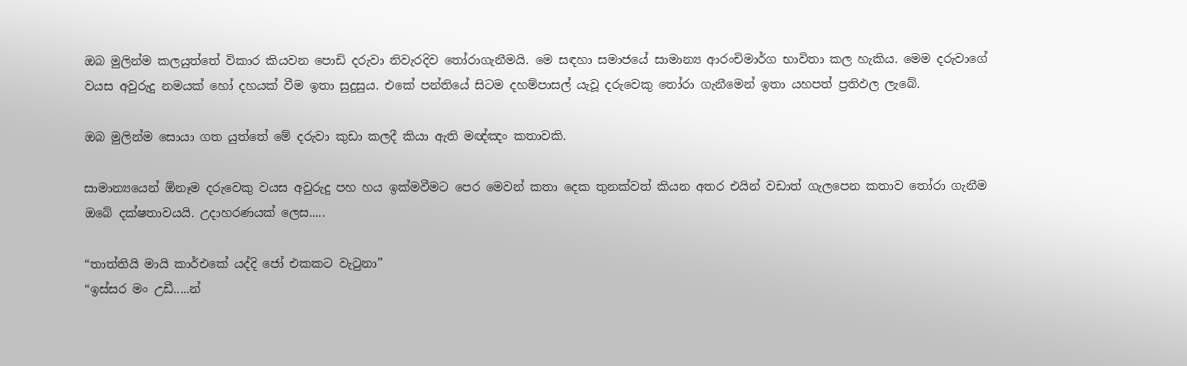ඔබ මුලින්ම කලයුත්තේ විකාර කියවන පොඩි දරුවා නිවැරදිව තෝරාගැනීමයි. මෙ සඳහා සමාජයේ සාමාන්‍ය ආරංචිමාර්ග භාවිතා කල හැකිය. මෙම දරුවාගේ වයස අවුරුදු නමයක් හෝ දහයක් වීම ඉතා සුදුසුය. එකේ පන්තියේ සිටම දහම්පාසල් යැවූ දරුවෙකු ‍තෝරා ගැනීමෙන් ඉතා යහපත් ප්‍රතිඵල ලැබේ.

ඔබ මුලින්ම සොයා ගත යුත්තේ මේ දරුවා කුඩා කලදී කියා ඇති මඥ්ඤං කතාවකි.

සාමාන්‍යයෙන් ඕනෑම දරුවෙකු වයස අවුරුදු පහ හය ඉක්මවීමට පෙර මෙවන් කතා දෙක තුනක්වත් කියන අතර එයින් වඩාත් ගැලපෙන කතාව තෝරා ගැනීම ඔබේ දක්ෂතාවයයි. උදාහරණයක් ලෙස.....

“තාත්තියි මායි කාර්එකේ යද්දි ජෝ එකකට වැටුනා”
“ඉස්සර මං උඩී.....න්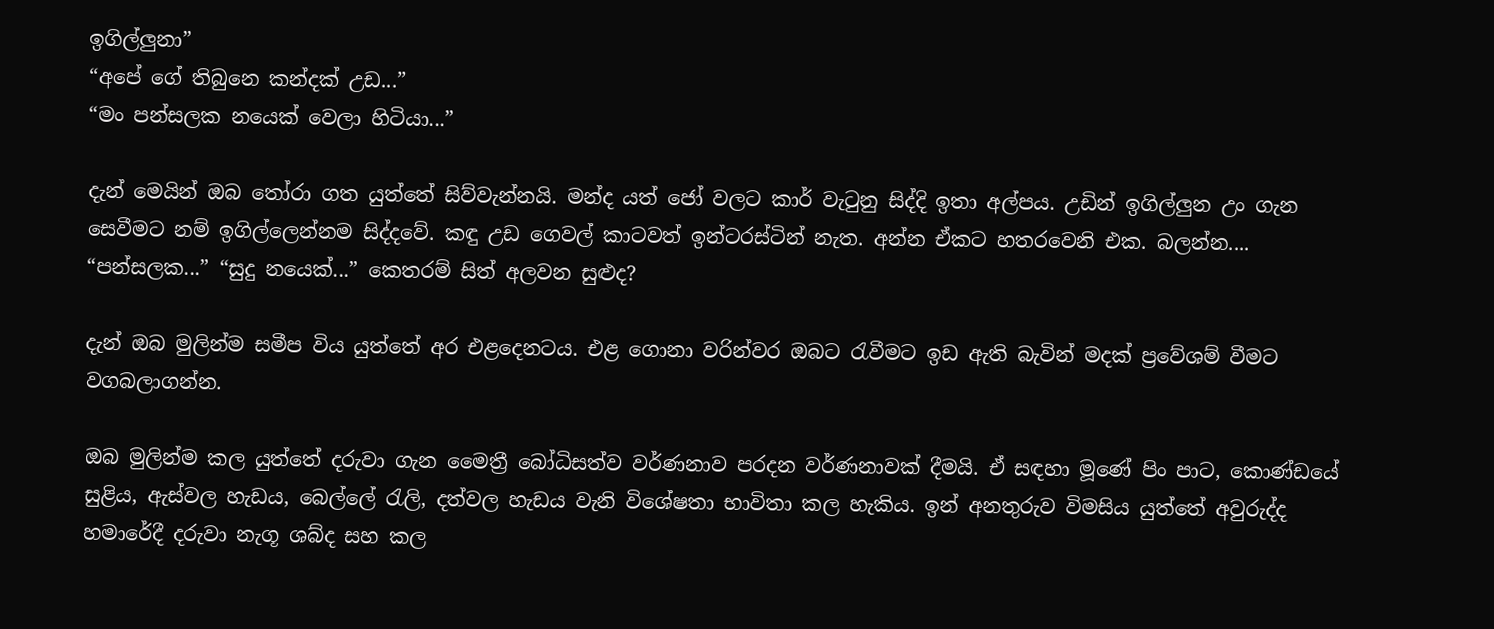ඉගිල්ලුනා”
“අපේ ගේ තිබුනෙ කන්දක් උඩ...”
“මං පන්සලක නයෙක් වෙලා හිටියා...”

දැන් මෙයින් ඔබ තෝරා ගත යුත්තේ සිව්වැන්නයි. මන්ද යත් ජෝ වලට කාර් වැටුනු සිද්දි ඉතා අල්පය. උඩින් ඉගිල්ලුන උං ගැන සෙවීමට නම් ඉගිල්ලෙන්නම සිද්දවේ. කඳු උඩ ගෙවල් කාටවත් ඉන්ටරස්ටින් නැත. අන්න ඒකට හතරවෙනි එක. බලන්න.... “පන්සලක...” “සුදු නයෙක්...” කෙතරම් සිත් අලවන සුළුද?

දැන් ඔබ මුලින්ම සමීප විය යුත්තේ අර එළදෙනටය. එළ ගොනා වරින්වර ඔබට රැවීමට ඉඩ ඇති බැවින් මදක් ප්‍රවේශම් වීමට වගබලාගන්න.

ඔබ මුලින්ම කල යුත්තේ දරුවා ගැන මෛත්‍රී බෝධිසත්ව වර්ණනාව පරදන වර්ණනාවක් දීමයි. ඒ සඳහා මූණේ පිං පාට, කොණ්ඩයේ සුළිය, ඇස්වල හැඩය, බෙල්ලේ රැලි, දත්වල හැඩය වැනි විශේෂතා භාවිතා කල හැකිය. ඉන් අනතුරුව විමසිය යුත්තේ අවුරුද්ද හමාරේදී දරුවා නැගූ ශබ්ද සහ කල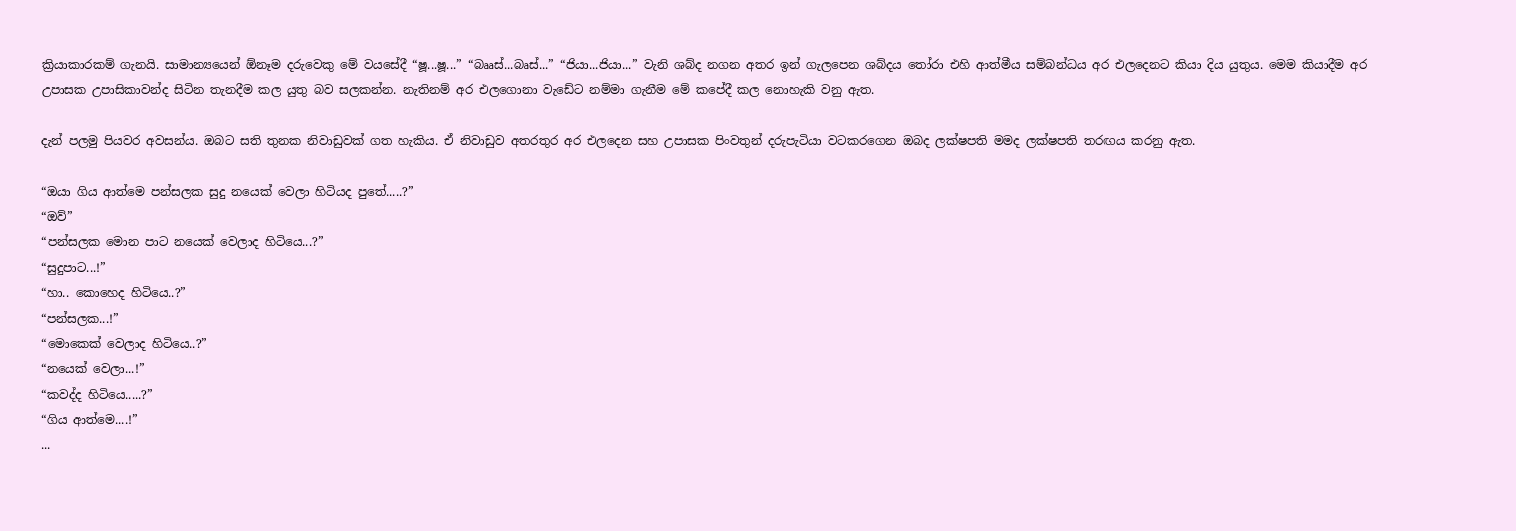ක්‍රියාකාරකම් ගැනයි. සාමාන්‍යයෙන් ඕනෑම දරුවෙකු මේ වයසේදී “ෂූ...ෂූ...” “බෲස්...බෘස්...” “ජියා...ජියා...” වැනි ශබ්ද නගන අතර ඉන් ගැලපෙන ශබ්දය තෝරා එහි ආත්මීය සම්බන්ධය අර එලදෙනට කියා දිය යුතුය. මෙම කියාදීම අර උපාසක උපාසිකාවන්ද සිටින තැනදීම කල යුතු බව සලකන්න. නැතිනම් අර එලගොනා වැඩේට නම්මා ගැනීම මේ කපේදී කල නොහැකි වනු ඇත.

දැන් පලමු පියවර අවසන්ය. ඔබට සති තුනක නිවාඩුවක් ගත හැකිය. ඒ නිවාඩුව අතරතුර අර එලදෙන සහ උපාසක පිංවතුන් දරුපැටියා වටකරගෙන ඔබද ලක්ෂපති මමද ලක්ෂපති තරඟය කරනු ඇත.

“ඔයා ගිය ආත්මෙ පන්සලක සුදු නයෙක් වෙලා හිටියද පුතේ.....?”
“ඔව්”
“පන්සලක මොන පාට නයෙක් වෙලාද හිටියෙ...?”
“සුදුපාට...!”
“හා.. කොහෙද හිටියෙ..?”
“පන්සලක...!”
“මොකෙක් වෙලාද හිටියෙ..?”
“නයෙක් වෙලා...!”
“කවද්ද හිටියෙ.....?”
“ගිය ආත්මෙ....!”
...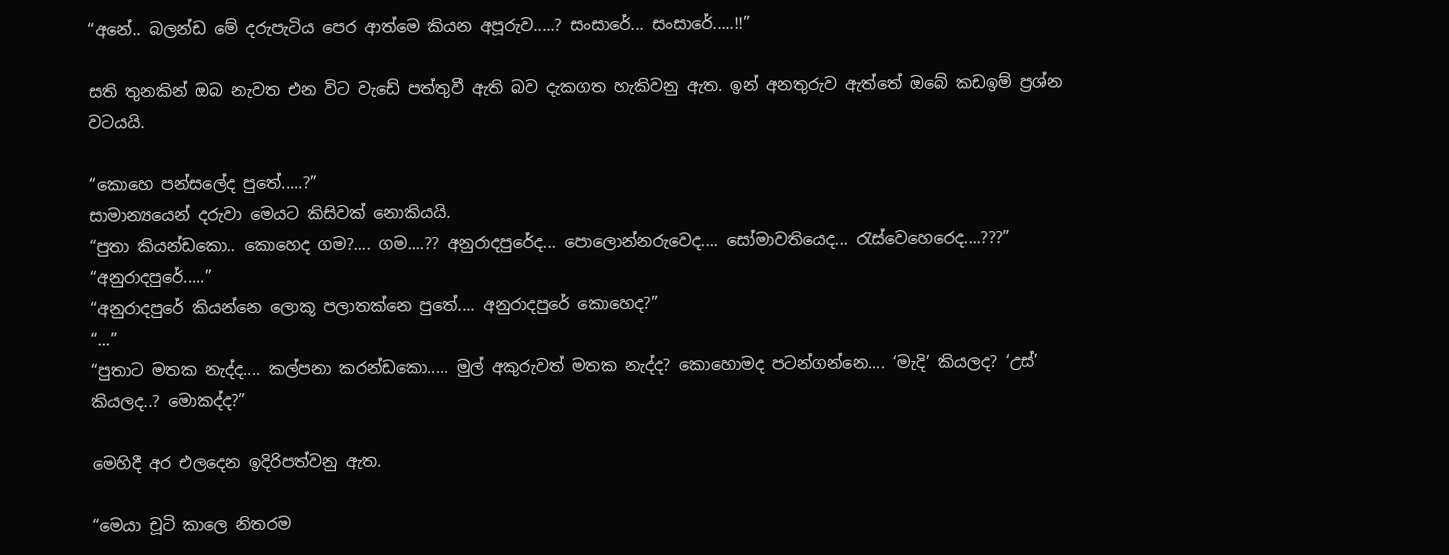“අනේ.. බලන්ඩ මේ දරුපැටිය පෙර ආත්මෙ කියන අපූරුව.....? සංසාරේ... සංසාරේ.....!!”

සති තුනකින් ඔබ නැවත එන විට වැඩේ පත්තුවී ඇති බව දැකගත හැකිවනු ඇත. ඉන් අනතුරුව ඇත්තේ ඔබේ කඩඉම් ප්‍රශ්න වටයයි.

“කොහෙ පන්සලේද පුතේ.....?”
සාමාන්‍යයෙන් දරුවා මෙයට කිසිවක් නොකියයි.
“පුතා කියන්ඩකො.. කොහෙද ගම?.... ගම....?? අනුරාදපුරේද... පොලොන්නරුවෙද.... සෝමාවතියෙද... රැස්වෙහෙරෙද....???”
“අනුරාදපුරේ.....”
“අනුරාදපුරේ කියන්නෙ ලොකූ පලාතක්නෙ පුතේ.... අනුරාදපුරේ කොහෙද?”
“...”
“පුතාට මතක නැද්ද.... කල්පනා කරන්ඩකො..... මුල් අකුරුවත් මතක නැද්ද? කොහොමද පටන්ගන්නෙ.... ‘මැදි’ කියලද? ‘උස්’ කියලද..? මොකද්ද?”

මෙහිදී අර එලදෙන ඉදිරිපත්වනු ඇත.

“මෙයා චූටි කාලෙ නිතරම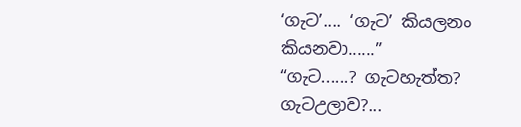‘ගැට’.... ‘ගැට’ කියලනං කියනවා......”
“ගැට......? ගැටහැත්ත? ගැටඋලාව?...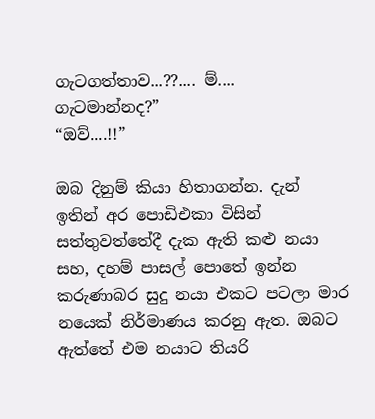ගැටගත්තාව...??.... ම්.... ගැටමාන්නද?”
“ඔව්....!!”

ඔබ දිනුම් කියා හිතාගන්න. දැන් ඉතින් අර පොඩිඑකා විසින් සත්තුවත්තේදී දැක ඇති කළු නයා සහ, දහම් පාසල් පොතේ ඉන්න කරුණාබර සුදු නයා එකට පටලා මාර නයෙක් නිර්මාණය කරනු ඇත. ඔබට ඇත්තේ එම නයාට තියරි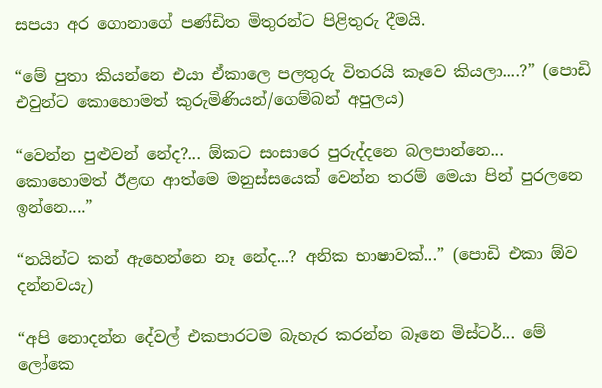සපයා අර ගොනාගේ පණ්ඩිත මිතුරන්ට පිළිතුරු දීමයි.

“මේ පුතා කියන්නෙ එයා ඒකාලෙ පලතුරු විතරයි කෑවෙ කියලා....?” (පොඩි එවුන්ට කොහොමත් කුරුමිණියන්/ගෙම්බන් අපුලය)

“වෙන්න පුළුවන් නේද?... ඕකට සංසාරෙ පුරුද්දනෙ බලපාන්නෙ... කොහොමත් ඊළඟ ආත්මෙ මනුස්සයෙක් වෙන්න තරම් මෙයා පින් පුරලනෙ ඉන්නෙ....”

“නයින්ට කන් ඇහෙන්නෙ නෑ නේද...? අනික භාෂාවක්...” (පොඩි එකා ඕව දන්නවයැ)

“අපි නොදන්න දේවල් එකපාරටම බැහැර කරන්න බෑනෙ මිස්ටර්... මේ ලෝකෙ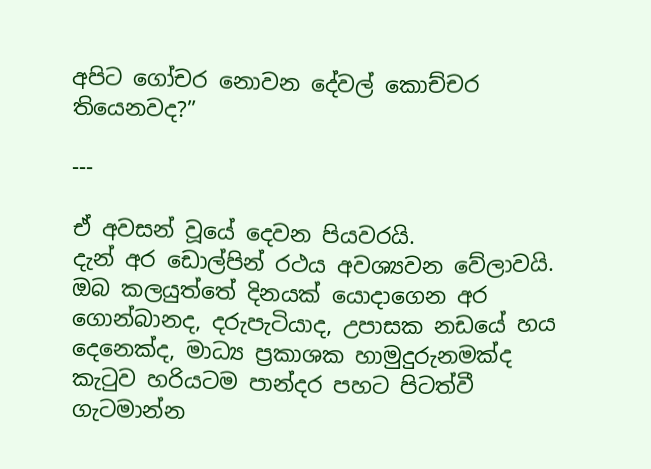අපිට ගෝචර නොවන දේවල් කොච්චර තියෙනවද?”

---

ඒ අවසන් වූයේ දෙවන පියවරයි.
දැන් අර ඩොල්පින් රථය අවශ්‍යවන වේලාවයි. ඔබ කලයුත්තේ දිනයක් යොදාගෙන අර ගොන්බානද, දරුපැටියාද, උපාසක නඩයේ හය දෙනෙක්ද, මාධ්‍ය ප්‍රකාශක හාමුදුරුනමක්ද කැටුව හරියටම පාන්දර පහට පිටත්වී ගැටමාන්න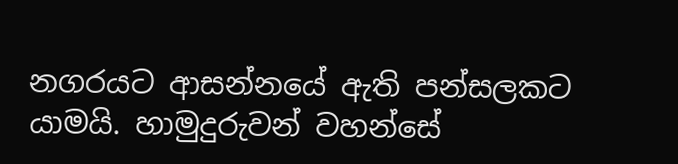නගරයට ආසන්නයේ ඇති පන්සලකට යාමයි. හාමුදුරුවන් වහන්සේ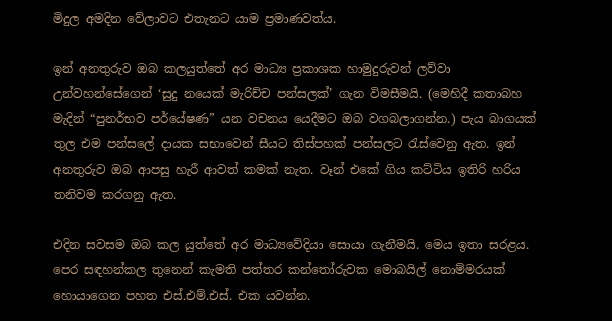මිදුල අමදින වේලාවට එතැනට යාම ප්‍රමාණවත්ය.

ඉන් අනතුරුව ඔබ කලයුත්තේ අර මාධ්‍ය ප්‍රකාශක හාමුදුරුවන් ලව්වා උන්වහන්සේගෙන් ‘සුදු නයෙක් මැරිච්ච පන්සලක්’ ගැන විමසීමයි. (මෙහිදී කතාබහ මැදින් “පුනර්භව පර්යේෂණ” යන වචනය යෙදීමට ඔබ වගබලාගන්න.) පැය බාගයක් තුල එම පන්සලේ දායක සභාවෙන් සීයට තිස්පහක් පන්සලට රැස්වෙනු ඇත. ඉන් අනතුරුව ඔබ ආපසු හැරී ආවත් කමක් නැත. වෑන් එකේ ගිය කට්ටිය ඉතිරි හරිය තනිවම කරගනු ඇත.

එදින සවසම ඔබ කල යුත්තේ අර මාධ්‍යවේදියා සොයා ගැනීමයි. මෙය ඉතා සරළය. පෙර සඳහන්කල තුනෙන් කැමති පත්තර කන්තෝරුවක මොබයිල් නොම්මරයක් හොයාගෙන පහත එස්.එම්.එස්. එක යවන්න.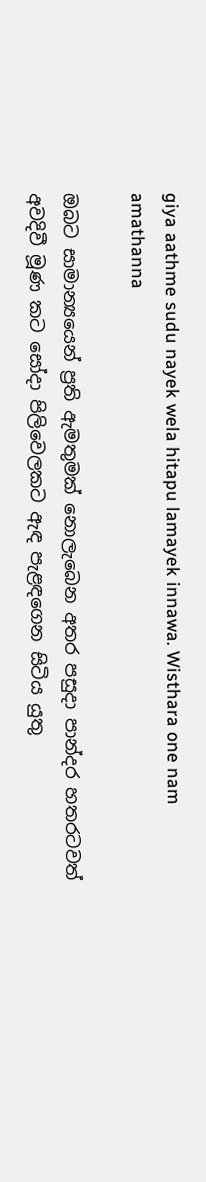giya aathme sudu nayek wela hitapu lamayek innawa. Wisthara one nam amathanna

ඔබට සාමාන්‍යයෙන් ප්‍රති ඇමතුමක් නොලැබෙන අතර පසුදා පාන්දර හතරටවත් අවදිවී මූණ කට සෝදා පිලිවෙලකට ඇඳ පැළඳගෙන සිටිය යුතු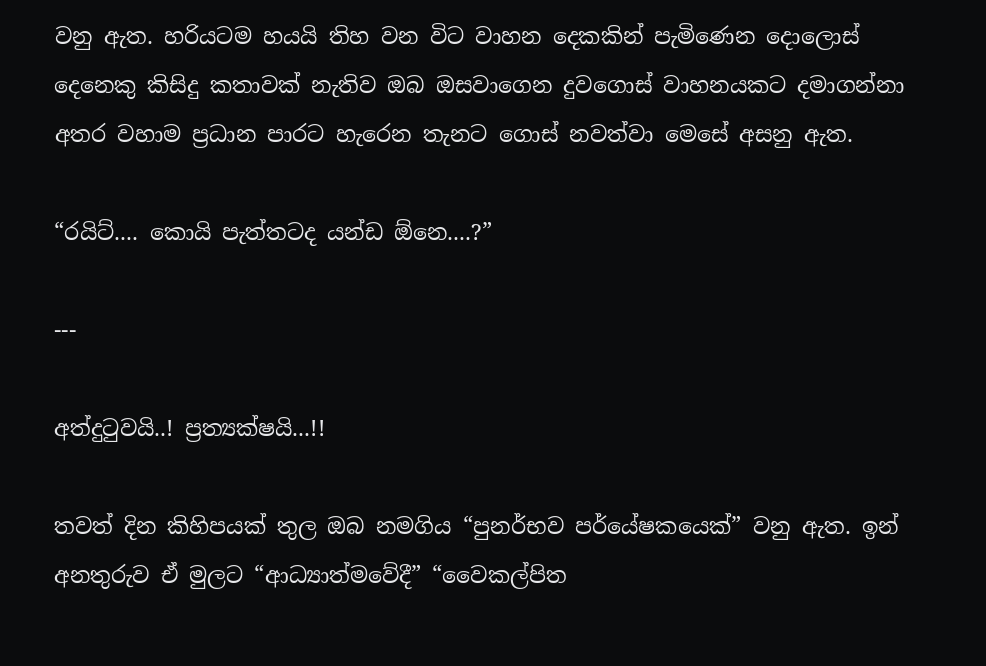වනු ඇත. හරියටම හයයි තිහ වන විට වාහන දෙකකින් පැමිණෙන දොලොස් දෙනෙකු කිසිදු කතාවක් නැතිව ඔබ ඔසවාගෙන දුවගොස් වාහනයකට දමාගන්නා අතර වහාම ප්‍රධාන පාරට හැරෙන තැනට ගොස් නවත්වා මෙසේ අසනු ඇත.

“රයිට්.... කොයි පැත්තටද යන්ඩ ඕනෙ....?”

---

අත්දුටුවයි..! ප්‍රත්‍යක්ෂයි...!!

තවත් දින කිහිපයක් තුල ඔබ නමගිය “පුනර්භව පර්යේෂකයෙක්” වනු ඇත. ඉන් අනතුරුව ඒ මුලට “ආධ්‍යාත්මවේදී” “වෛකල්පිත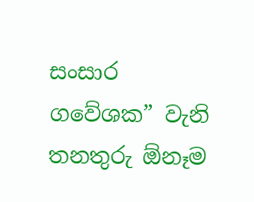සංසාර ගවේශක” වැනි තනතුරු ඕනෑම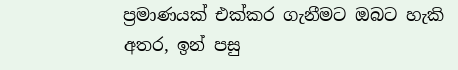ප්‍රමාණයක් එක්කර ගැනීමට ඔබට හැකි අතර, ඉන් පසු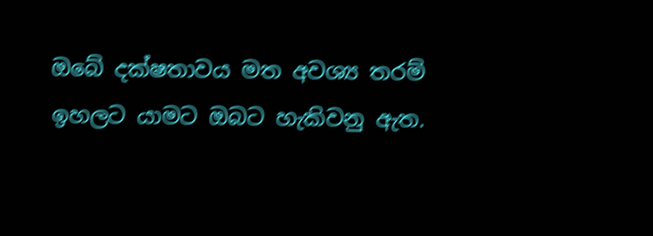ඔබේ දක්ෂතාවය මත අවශ්‍ය තරම් ඉහලට යාමට ඔබට හැකිවනු ඇත.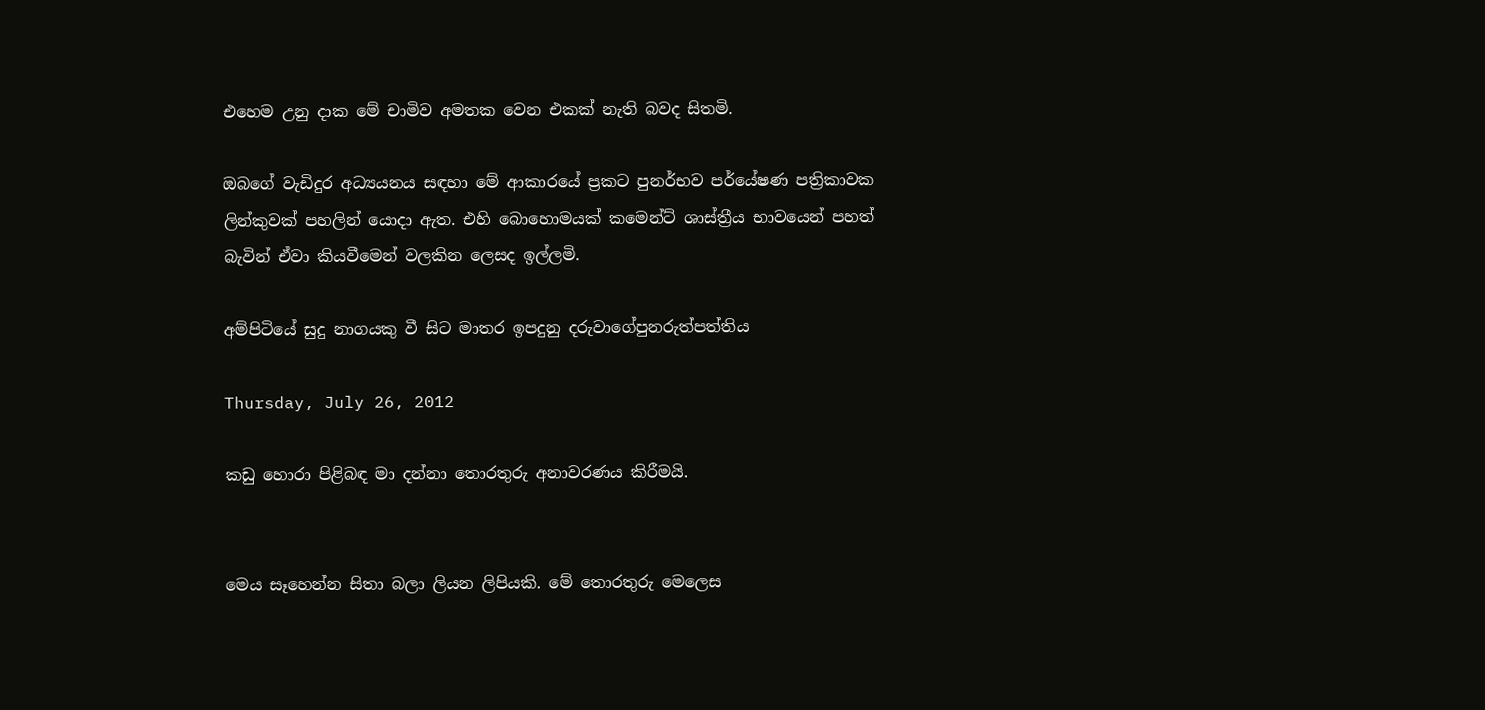එහෙම උනු දාක මේ චාමිව අමතක වෙන එකක් නැති බවද සිතමි.

ඔබගේ වැඩිදුර අධ්‍යයනය සඳහා මේ ආකාරයේ ප්‍රකට පුනර්භව පර්යේෂණ පත්‍රිකාවක ලින්කුවක් පහලින් යොදා ඇත. එහි බොහොමයක් කමෙන්ට් ශාස්ත්‍රීය භාවයෙන් පහත් බැවින් ඒවා කියවීමෙන් වලකින ලෙසද ඉල්ලමි.

අම්පිටියේ සුදු නාගයකු වී සිට මාතර ඉපදුනු දරුවාගේපුනරුත්පත්තිය

Thursday, July 26, 2012

කඩු හොරා පිළිබඳ මා දන්නා තොරතුරු අනාවරණය කිරීමයි.


මෙය සෑහෙන්න සිතා බලා ලියන ලිපියකි. මේ තොරතුරු මෙලෙස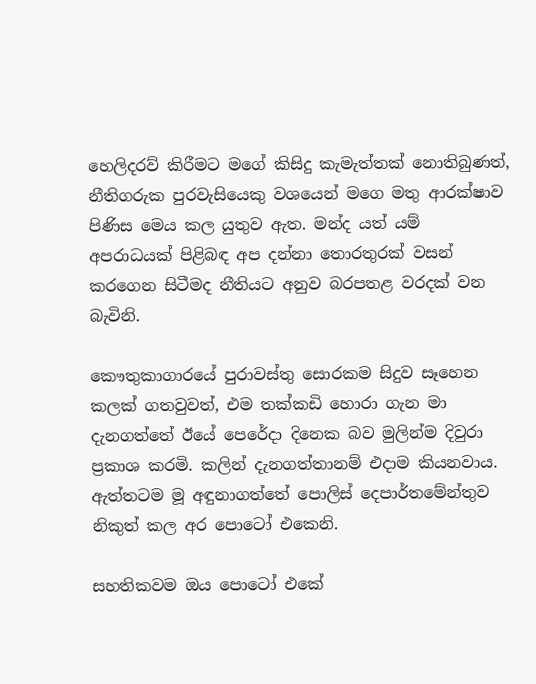හෙලිදරව් කිරීමට මගේ කිසිදු කැමැත්තක් නොතිබුණත්, නීතිගරුක පුරවැසියෙකු වශයෙන් මගෙ මතු ආරක්ෂාව පිණිස මෙය කල යුතුව ඇත. මන්ද යත් යම් අපරාධයක් පිළිබඳ අප දන්නා තොරතුරක් වසන් කරගෙන සිටීමද නීතියට අනුව බරපතළ වරදක් වන බැවිනි.

කෞතුකාගාරයේ පුරාවස්තු සොරකම සිදුව සෑහෙන කලක් ගතවුවත්, එම තක්කඩි හොරා ගැන මා දැනගත්තේ ඊයේ පෙරේදා දිනෙක බව මුලින්ම දිවුරා ප්‍රකාශ කරමි. කලින් දැනගත්තානම් එදාම කියනවාය. ඇත්තටම මූ අඳුනාගත්තේ පොලිස් දෙපාර්තමේන්තුව නිකුත් කල අර පොටෝ එකෙනි.

සහතිකවම ඔය පොටෝ එකේ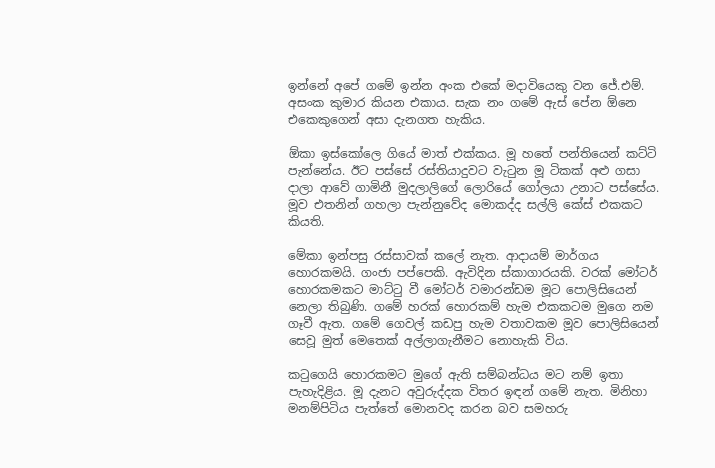ඉන්නේ අපේ ගමේ ඉන්න අංක එකේ මදාවියෙකු වන ජේ.එම්. අසංක කුමාර කියන එකාය. සැක නං ගමේ ඇස් පේන ඕනෙ එකෙකුගෙන් අසා දැනගත හැකිය.

ඕකා ඉස්කෝලෙ ගියේ මාත් එක්කය. මූ හතේ පන්තියෙන් කට්ටි පැන්නේය. ඊට පස්සේ රස්තියාදුවට වැටුන මූ ටිකක් අළු ගසා දාලා ආවේ ගාමිනී මුදලාලිගේ ලොරියේ ගෝලයා උනාට පස්සේය. මූව එතනින් ගහලා පැන්නුවේද මොකද්ද සල්ලි කේස් එකකට කියති.

මේකා ඉන්පසු රස්සාවක් කලේ නැත. ආදායම් මාර්ගය හොරකමයි. ගංජා පප්පෙකි. ඇවිදින ස්කාගාරයකි. වරක් මෝටර් හොරකමකට මාට්ටු වී මෝටර් වමාරන්ඩම මූට පොලිසියෙන් නෙලා තිබුණි. ගමේ හරක් හොරකම් හැම එකකටම මුගෙ නම ගෑවී ඇත. ගමේ ගෙවල් කඩපු හැම වතාවකම මූව පොලිසියෙන් සෙවූ මුත් මෙතෙක් අල්ලාගැනීමට නොහැකි විය.

කටුගෙයි හොරකමට මුගේ ඇති සම්බන්ධය මට නම් ඉතා පැහැදිළිය. මූ දැනට අවුරුද්දක විතර ඉඳන් ගමේ නැත. මිනිහා මනම්පිටිය පැත්තේ මොනවද කරන බව සමහරු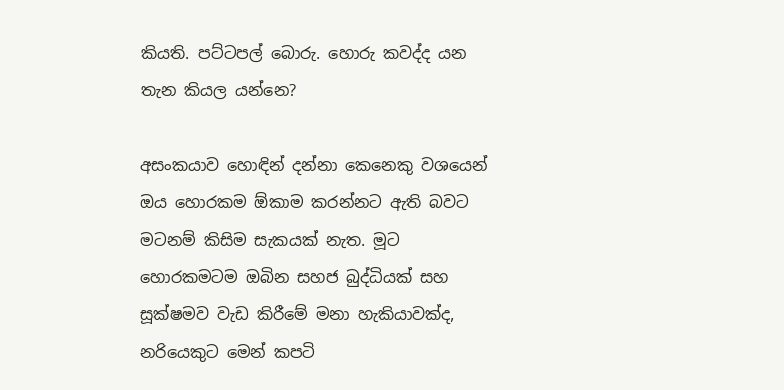කියති. පට්ටපල් බොරු. හොරු කවද්ද යන තැන කියල යන්නෙ?

අසංකයාව හොඳින් දන්නා කෙනෙකු වශයෙන් ඔය හොරකම ඕකාම කරන්නට ඇති බවට මටනම් කිසිම සැකයක් නැත. මූට හොරකමටම ඔබින සහජ බුද්ධියක් සහ සූක්ෂමව වැඩ කිරීමේ මනා හැකියාවක්ද,  නරියෙකුට මෙන් කපටි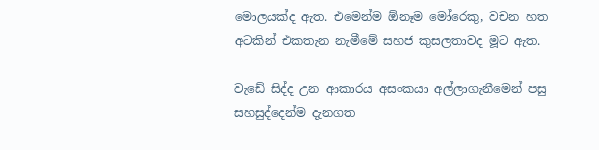මොලයක්ද ඇත. එමෙන්ම ඕනෑම මෝරෙකු, වචන හත අටකින් එකතැන නැමීමේ සහජ කුසලතාවද මූට ඇත.

වැඩේ සිද්ද උන ආකාරය අසංකයා අල්ලාගැනීමෙන් පසු සහසුද්දෙන්ම දැනගත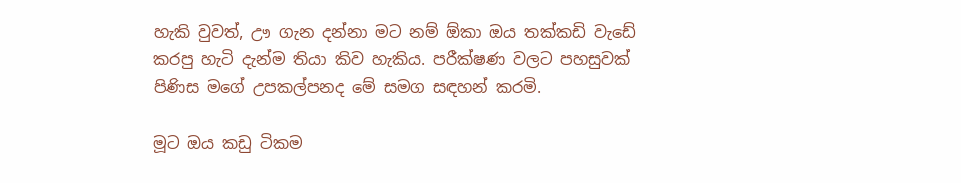හැකි වුවත්, ඌ ගැන දන්නා මට නම් ඕකා ඔය තක්කඩි වැඩේ කරපු හැටි දැන්ම තියා කිව හැකිය. පරීක්ෂණ වලට පහසුවක් පිණිස මගේ උපකල්පනද මේ සමග සඳහන් කරමි.

මූට ඔය කඩු ටිකම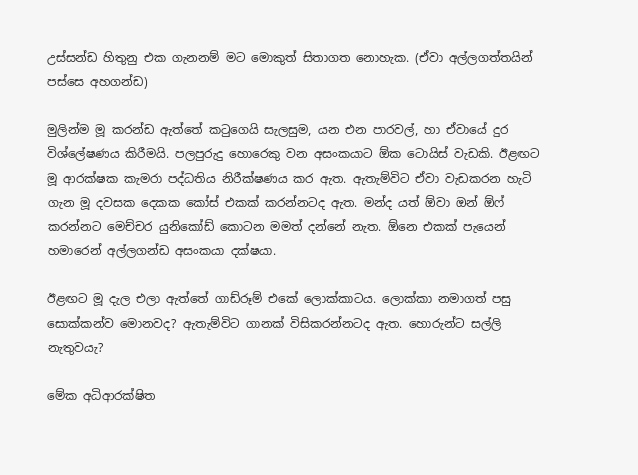උස්සන්ඩ හිතුනු එක ගැනනම් මට මොකුත් සිතාගත නොහැක. (ඒවා අල්ලගත්තයින් පස්සෙ අහගන්ඩ)

මුලින්ම මූ කරන්ඩ ඇත්තේ කටුගෙයි සැලසුම, යන එන පාරවල්, හා ඒවායේ දුර විශ්ලේෂණය කිරීමයි. පලපුරුදු හොරෙකු වන අසංකයාට ඕක ටොයිස් වැඩකි. ඊළඟට මූ ආරක්ෂක කැමරා පද්ධතිය නිරීක්ෂණය කර ඇත. ඇතැම්විට ඒවා වැඩකරන හැටි ගැන මූ දවසක දෙකක කෝස් එකක් කරන්නටද ඇත. මන්ද යත් ඕවා ඔන් ඕෆ් කරන්නට මෙච්චර යුනිකෝඩ් කොටන මමත් දන්නේ නැත. ඕනෙ එකක් පැයෙන් හමාරෙන් අල්ලගන්ඩ අසංකයා දක්ෂයා.

ඊළඟට මූ දැල එලා ඇත්තේ ගාඩ්රූම් එකේ ලොක්කාටය. ලොක්කා නමාගත් පසු සොක්කන්ව මොනවද? ඇතැම්විට ගානක් විසිකරන්නටද ඇත. හොරුන්ට සල්ලි නැතුවයැ?

මේක අධිආරක්ෂිත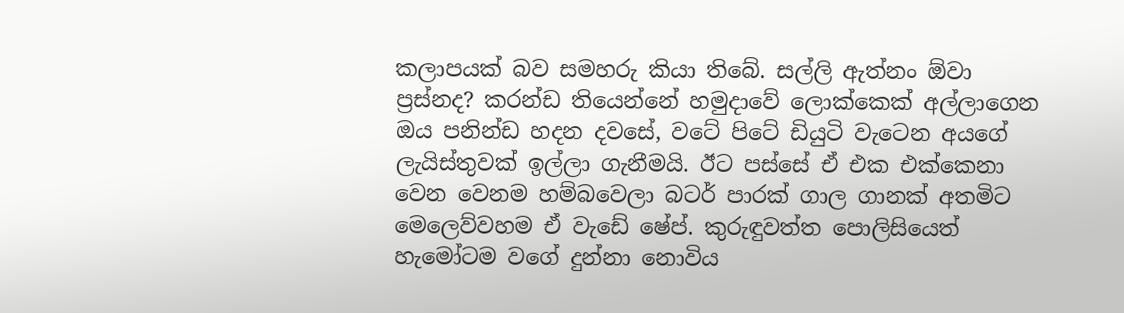කලාපයක් බව සමහරු කියා තිබේ. සල්ලි ඇත්නං ඕවා ප්‍රස්නද? කරන්ඩ තියෙන්නේ හමුදාවේ ලොක්කෙක් අල්ලාගෙන ඔය පනින්ඩ හදන දවසේ, වටේ පිටේ ඩියුටි වැටෙන අයගේ ලැයිස්තුවක් ඉල්ලා ගැනීමයි. ඊට පස්සේ ඒ එක එක්කෙනා වෙන වෙනම හම්බවෙලා බටර් පාරක් ගාල ගානක් අතමිට මෙලෙව්වහම ඒ වැඩේ ෂේප්. කුරුඳුවත්ත පොලිසියෙත් හැමෝටම වගේ දුන්නා නොවිය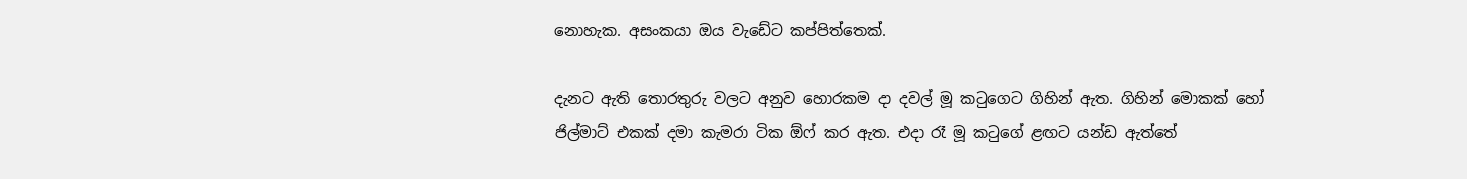නොහැක. අසංකයා ඔය වැඩේට කප්පිත්තෙක්.

දැනට ඇති තොරතුරු වලට අනුව හොරකම දා දවල් මූ කටුගෙට ගිහින් ඇත. ගිහින් මොකක් හෝ ජිල්මාට් එකක් දමා කැමරා ටික ඕෆ් කර ඇත. එදා රෑ මූ කටුගේ ළඟට යන්ඩ ඇත්තේ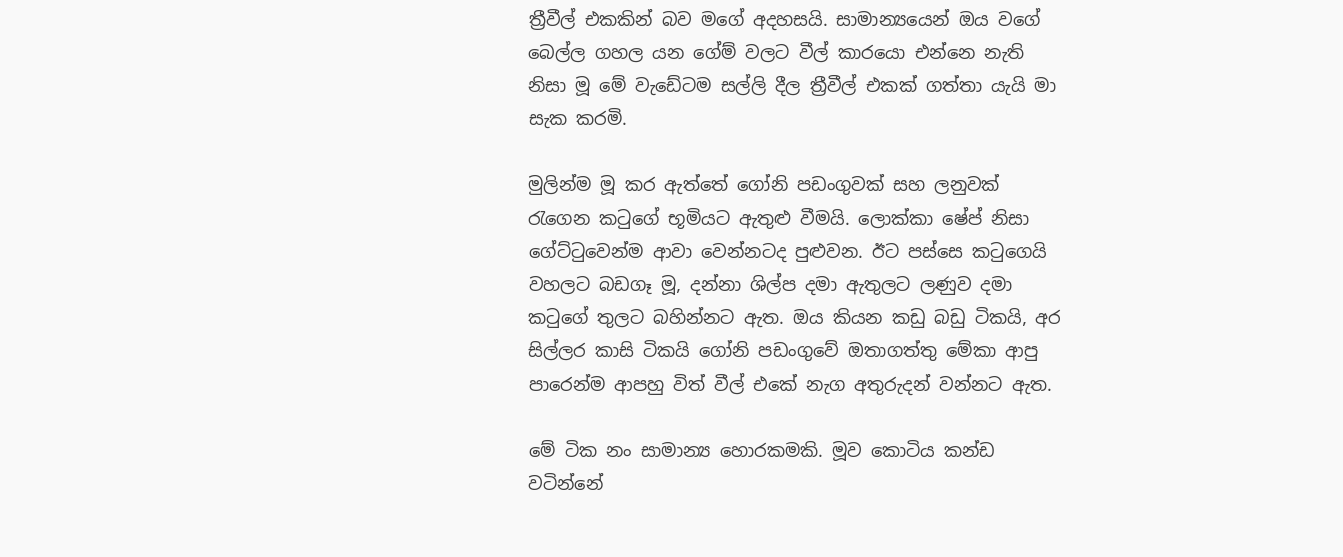ත්‍රීවීල් එකකින් බව මගේ අදහසයි. සාමාන්‍යයෙන් ඔය වගේ බෙල්ල ගහල යන ගේම් වලට වීල් කාරයො එන්නෙ නැති නිසා මූ මේ වැඩේටම සල්ලි දීල ත්‍රීවීල් එකක් ගත්තා යැයි මා සැක කරමි.

මුලින්ම මූ කර ඇත්තේ ගෝනි පඩංගුවක් සහ ලනුවක් රැගෙන කටුගේ භූමියට ඇතුළු වීමයි. ලොක්කා ෂේප් නිසා ගේට්ටුවෙන්ම ආවා වෙන්නටද පුළුවන. ඊට පස්සෙ කටුගෙයි වහලට බඩගෑ මූ, දන්නා ශිල්ප දමා ඇතුලට ලණුව දමා කටුගේ තුලට බහින්නට ඇත. ඔය කියන කඩු බඩු ටිකයි, අර සිල්ලර කාසි ටිකයි ගෝනි පඩංගුවේ ඔතාගත්තු මේකා ආපු පාරෙන්ම ආපහු විත් වීල් එකේ නැග අතුරුදන් වන්නට ඇත.

මේ ටික නං සාමාන්‍ය හොරකමකි. මූව කොටිය කන්ඩ වටින්නේ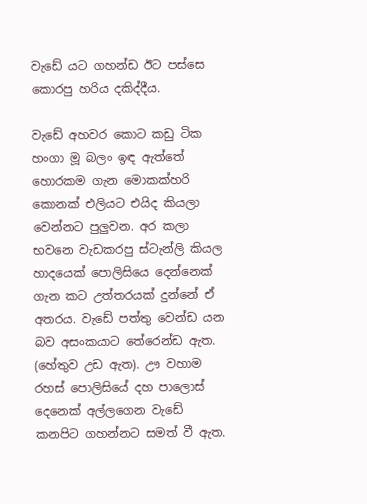වැඩේ යට ගහන්ඩ ඊට පස්සෙ කොරපු හරිය දකිද්දීය.

වැඩේ අහවර කොට කඩු ටික හංගා මූ බලං ඉඳ ඇත්තේ හොරකම ගැන මොකක්හරි කොනක් එලියට එයිද කියලා වෙන්නට පුලුවන. අර කලා භවනෙ වැඩකරපු ස්ටැන්ලි කියල හාදයෙක් පොලිසියෙ දෙන්නෙක් ගැන කට උත්තරයක් දුන්නේ ඒ අතරය. වැඩේ පත්තු වෙන්ඩ යන බව අසංකයාට තේරෙන්ඩ ඇත. (හේතුව උඩ ඇත). ඌ වහාම රහස් පොලිසියේ දහ පාලොස් දෙනෙක් අල්ලගෙන වැඩේ කනපිට ගහන්නට සමත් වී ඇත.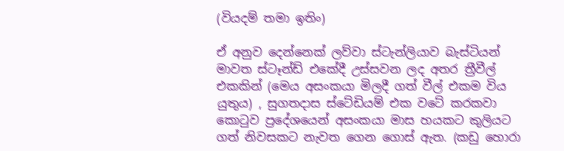(වියදම් තමා ඉතිං)

ඒ අනුව දෙන්නෙක් ලව්වා ස්ටැන්ලියාව බැස්ටියන් මාවත ස්ටෑන්ඩ් එකේදී උස්සවන ලද අතර ත්‍රීවීල් එකකින් (මෙය අසංකයා මිලදී ගත් වීල් එකම විය යුතුය) , සුගතදාස ස්ටේඩියම් එක වටේ කරකවා කොටුව ප්‍රදේශයෙන් අසංකයා මාස හයකට කුලියට ගත් නිවසකට නැවත ගෙන ගොස් ඇත. (කඩු හොරා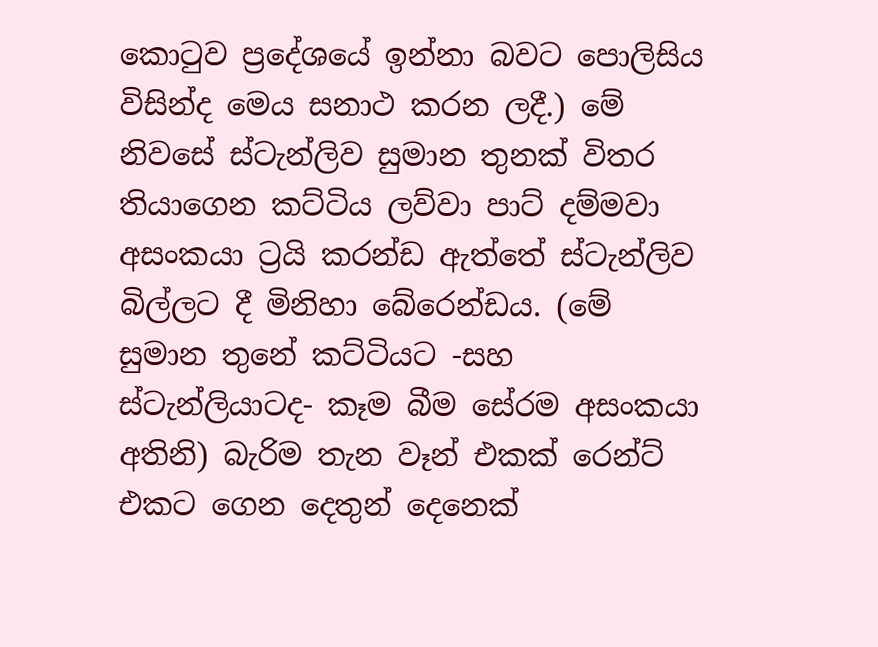කොටුව ප්‍රදේශයේ ඉන්නා බවට පොලිසිය විසින්ද මෙය සනාථ කරන ලදී.) මේ නිවසේ ස්ටැන්ලිව සුමාන තුනක් විතර තියාගෙන කට්ටිය ලව්වා පාට් දම්මවා අසංකයා ට්‍රයි කරන්ඩ ඇත්තේ ස්ටැන්ලිව බිල්ලට දී මිනිහා බේරෙන්ඩය. (මේ සුමාන තුනේ කට්ටියට -සහ ස්ටැන්ලියාටද- කෑම බීම සේරම අසංකයා අතිනි) බැරිම තැන වෑන් එකක් රෙන්ට් එකට ගෙන දෙතුන් දෙනෙක්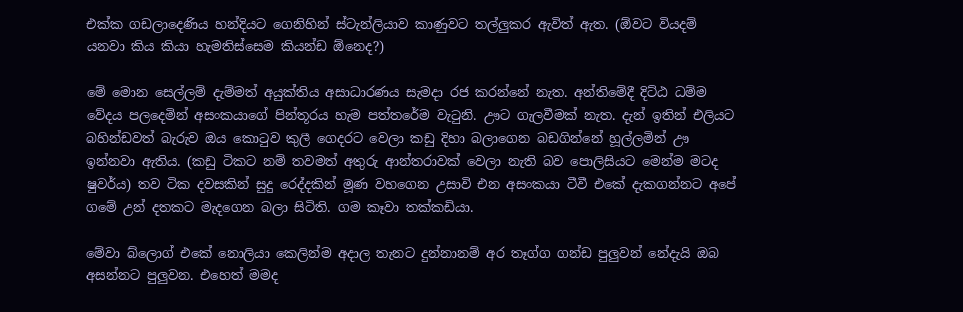එක්ක ගඩලාදෙණිය හන්දියට ගෙනිහින් ස්ටැන්ලියාව කාණුවට තල්ලුකර ඇවිත් ඇත. (ඕවට වියදම් යනවා කිය කියා හැමතිස්සෙම කියන්ඩ ඕනෙද?)

මේ මොන සෙල්ලම් දැම්මත් අයුක්තිය අසාධාරණය සැමදා රජ කරන්නේ නැත. අන්තිමේදී දිට්ඨ ධම්ම වේදය පලදෙමින් අසංකයාගේ පින්තූරය හැම පත්තරේම වැටුනි. ඌට ගැලවීමක් නැත. දැන් ඉතින් එලියට බහින්ඩවත් බැරුව ඔය කොටුව කුලී ගෙදරට වෙලා කඩු දිහා බලාගෙන බඩගින්නේ හූල්ලමින් ඌ ඉන්නවා ඇතිය. (කඩු ටිකට නම් තවමත් අතුරු ආන්තරාවක් වෙලා නැති බව පොලිසියට මෙන්ම මටද ෂුවර්ය) තව ටික දවසකින් සුදු රෙද්දකින් මූණ වහගෙන උසාවි එන අසංකයා ටීවී එකේ දැකගන්නට අපේ ගමේ උන් දතකට මැදගෙන බලා සිටිති. ගම කෑවා තක්කඩියා.

මේවා බ්ලොග් එකේ නොලියා කෙලින්ම අදාල තැනට දුන්නානම් අර තෑග්ග ගන්ඩ පුලුවන් නේදැයි ඔබ අසන්නට පුලුවන. එහෙත් මමද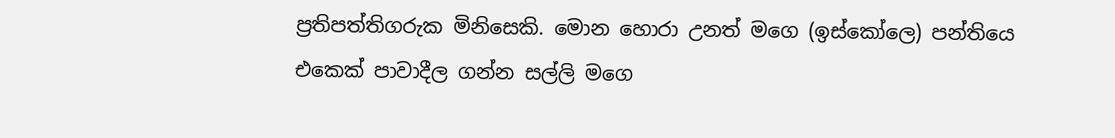ප්‍රතිපත්තිගරුක මිනිසෙකි. මොන හොරා උනත් මගෙ (ඉස්කෝලෙ) පන්තියෙ එකෙක් පාවාදීල ගන්න සල්ලි මගෙ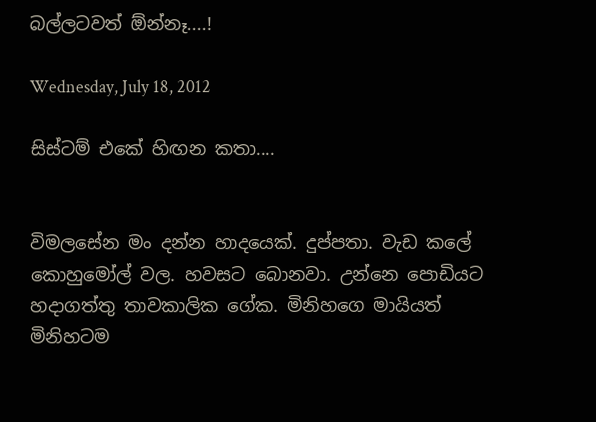බල්ලටවත් ඕන්නෑ....!

Wednesday, July 18, 2012

සිස්ටම් එකේ හිඟන කතා....


විමලසේන මං දන්න හාදයෙක්. දුප්පතා. වැඩ කලේ කොහුමෝල් වල. හවසට බොනවා. උන්නෙ පොඩියට හදාගත්තු තාවකාලික ගේක. මිනිහගෙ මායියත් මිනිහටම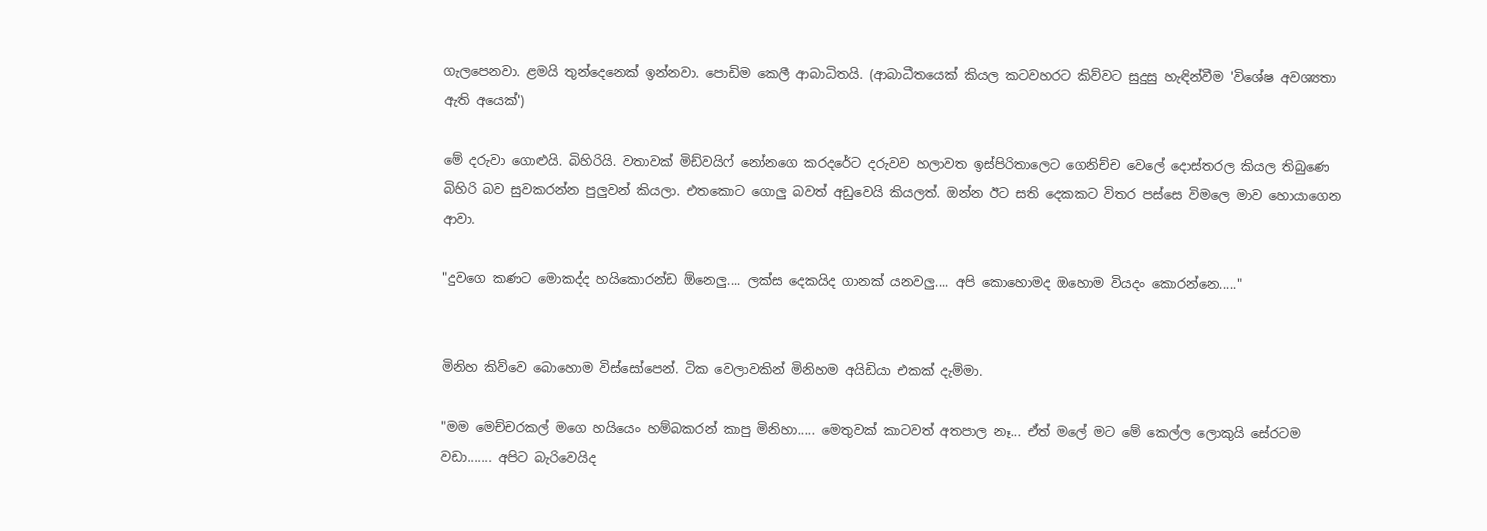ගැලපෙනවා. ළමයි තුන්දෙනෙක් ඉන්නවා. පොඩිම කෙලී ආබාධිතයි. (ආබාධීතයෙක් කියල කටවහරට කිව්වට සුදුසු හැඳින්වීම 'විශේෂ අවශ්‍යතා ඇති අයෙක්')

මේ දරුවා ගොළුයි. බිහිරියි. වතාවක් මිඩ්වයිෆ් නෝනගෙ කරදරේට දරුවව හලාවත ඉස්පිරිතාලෙට ගෙනිච්ච වෙලේ දොස්තරල කියල තිබුණෙ බිහිරි බව සුවකරන්න පුලුවන් කියලා. එතකොට ගොලු බවත් අඩුවෙයි කියලත්. ඔන්න ඊට සති දෙකකට විතර පස්සෙ විමලෙ මාව හොයාගෙන ආවා.

"දුවගෙ කණට මොකද්ද හයිකොරන්ඩ ඕනෙලු.... ලක්ස දෙකයිද ගානක් යනවලු.... අපි කොහොමද ඔහොම වියදං කොරන්නෙ....."


මිනිහ කිව්වෙ බොහොම විස්සෝපෙන්. ටික වෙලාවකින් මිනිහම අයිඩියා එකක් දැම්මා.

"මම මෙච්චරකල් මගෙ හයියෙං හම්බකරන් කාපු මිනිහා..... මෙතුවක් කාටවත් අතපාල නෑ... ඒත් මලේ මට මේ කෙල්ල ලොකුයි සේරටම වඩා....... අපිට බැරිවෙයිද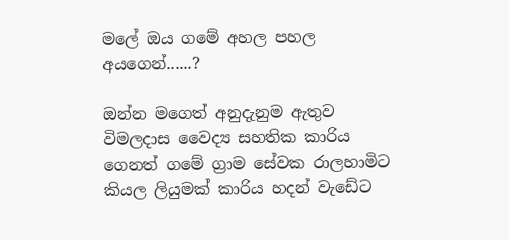මලේ ඔය ගමේ අහල පහල අයගෙන්......?

ඔන්න මගෙත් අනුදැනුම ඇතුව විමලදාස වෛද්‍ය සහතික කාරිය ගෙනත් ගමේ ග්‍රාම සේවක රාලහාමිට කියල ලියුමක් කාරිය හදන් වැඩේට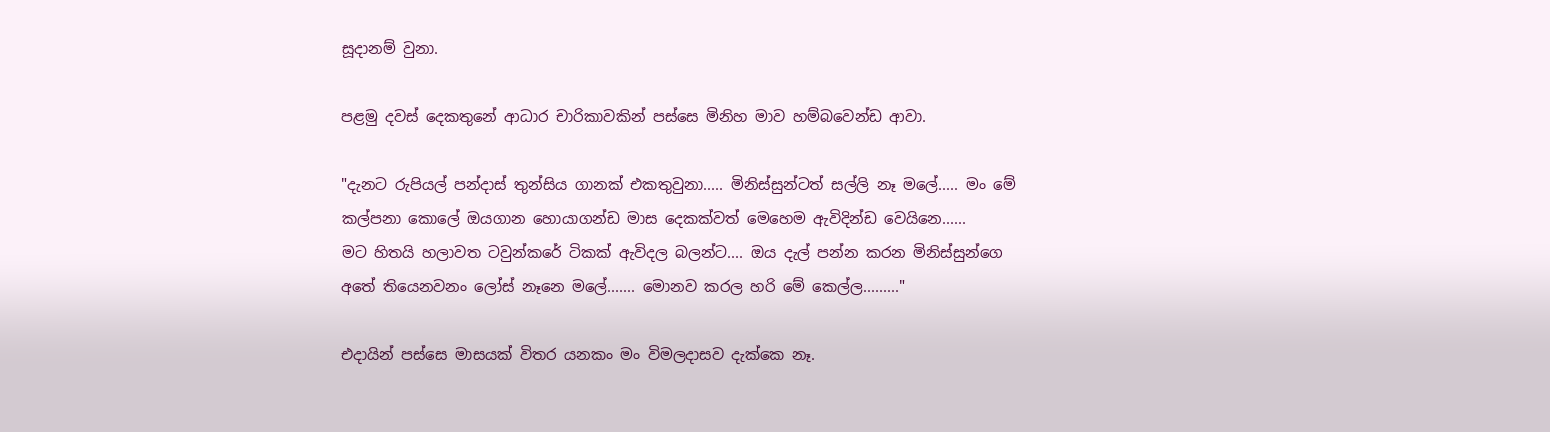සූදානම් වුනා.

පළමු දවස් දෙකතුනේ ආධාර චාරිකාවකින් පස්සෙ මිනිහ මාව හම්බවෙන්ඩ ආවා.

"දැනට රුපියල් පන්දාස් තුන්සිය ගානක් එකතුවුනා..... මිනිස්සුන්ටත් සල්ලි නෑ මලේ..... මං මේ කල්පනා කොලේ ඔයගාන හොයාගන්ඩ මාස දෙකක්වත් මෙහෙම ඇවිදින්ඩ වෙයිනෙ......
මට හිතයි හලාවත ටවුන්කරේ ටිකක් ඇවිදල බලන්ට.... ඔය දැල් පන්න කරන මිනිස්සුන්ගෙ අතේ තියෙනවනං ලෝස් නෑනෙ මලේ....... මොනව කරල හරි මේ කෙල්ල........."

එදායින් පස්සෙ මාසයක් විතර යනකං මං විමලදාසව දැක්කෙ නෑ.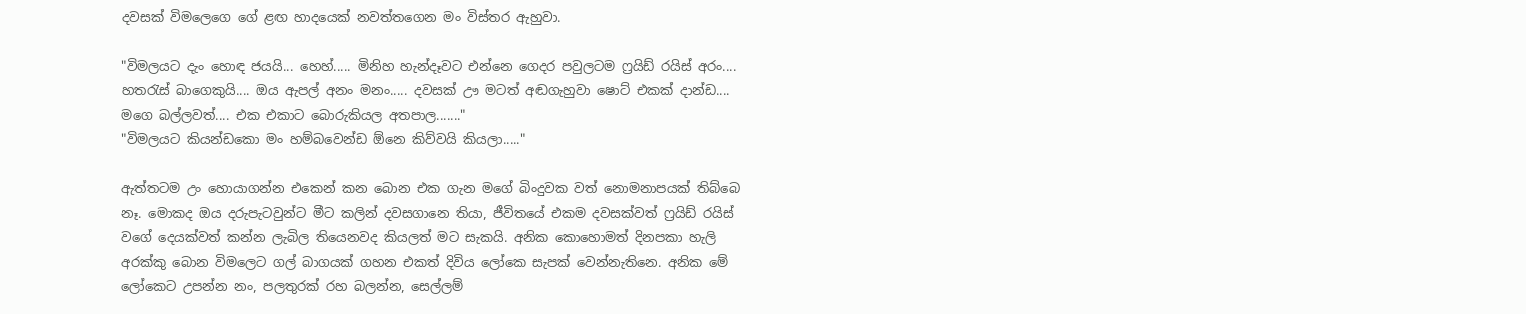දවසක් විමලෙගෙ ගේ ළඟ හාදයෙක් නවත්තගෙන මං විස්තර ඇහුවා.

"විමලයට දැං හොඳ ජයයි... හෙහ්..... මිනිහ හැන්දෑවට එන්නෙ ගෙදර පවුලටම ෆ්‍රයිඩ් රයිස් අරං.... හතරැස් බාගෙකුයි.... ඔය ඇපල් අනං මනං..... දවසක් ඌ මටත් අඬගැහුවා ෂොට් එකක් දාන්ඩ.... මගෙ බල්ලවත්.... එක එකාට බොරුකියල අතපාල......."
"විමලයට කියන්ඩකො මං හම්බවෙන්ඩ ඕනෙ කිව්වයි කියලා....."

ඇත්තටම උං හොයාගන්න එකෙන් කන බොන එක ගැන මගේ බිංදුවක වත් නොමනාපයක් තිබ්බෙ නෑ. මොකද ඔය දරුපැටවුන්ට මීට කලින් දවසගානෙ තියා, ජීවිතයේ එකම දවසක්වත් ෆ්‍රයිඩ් රයිස් වගේ දෙයක්වත් කන්න ලැබිල තියෙනවද කියලත් මට සැකයි. අනික කොහොමත් දිනපකා හැලි අරක්කු බොන විමලෙට ගල් බාගයක් ගහන එකත් දිවිය ලෝකෙ සැපක් වෙන්නැතිනෙ. අනික මේ ලෝකෙට උපන්න නං, පලතුරක් රහ බලන්න, සෙල්ලම්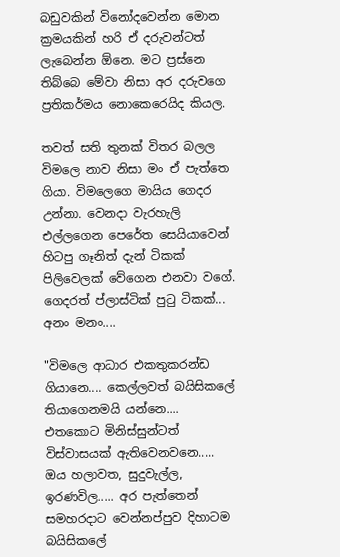බඩුවකින් විනෝදවෙන්න මොන ක්‍රමයකින් හරි ඒ දරුවන්ටත් ලැබෙන්න ඕනෙ. මට ප්‍රස්නෙ තිබ්බෙ මේවා නිසා අර දරුවගෙ ප්‍රතිකර්මය නොකෙරෙයිද කියල.

තවත් සති තුනක් විතර බලල විමලෙ නාව නිසා මං ඒ පැත්තෙ ගියා. විමලෙගෙ මායිය ගෙදර උන්නා. වෙනදා වැරහැලි එල්ලගෙන පෙරේත සෙයියාවෙන් හිටපු ගෑනිත් දැන් ටිකක් පිලිවෙලක් වේගෙන එනවා වගේ. ගෙදරත් ප්ලාස්ටික් පුටු ටිකක්... අනං මනං....

"විමලෙ ආධාර එකතුකරන්ඩ ගියානෙ.... කෙල්ලවත් බයිසිකලේ තියාගෙනමයි යන්නෙ.... එතකොට මිනිස්සුන්ටත් විස්වාසයක් ඇතිවෙනවනෙ..... ඔය හලාවත, සුදුවැල්ල, ඉරණවිල..... අර පැත්තෙන් සමහරදාට වෙන්නප්පුව දිහාටම බයිසිකලේ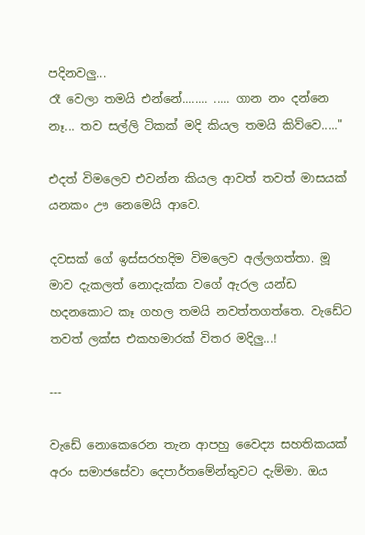පදිනවලු...
රෑ වෙලා තමයි එන්නේ........ ..... ගාන නං දන්නෙ නෑ... තව සල්ලි ටිකක් මදි කියල තමයි කිව්වෙ....."

එදත් විමලෙව එවන්න කියල ආවත් තවත් මාසයක් යනකං ඌ නෙමෙයි ආවෙ.

දවසක් ගේ ඉස්සරහදිම විමලෙව අල්ලගත්තා. මූ මාව දැකලත් නොදැක්ක වගේ ඇරල යන්ඩ හදනකොට කෑ ගහල තමයි නවත්තගත්තෙ. වැඩේට තවත් ලක්ස එකහමාරක් විතර මදිලු...!

---

වැඩේ නොකෙරෙන තැන ආපහු වෛද්‍ය සහතිකයක් අරං සමාජසේවා දෙපාර්තමේන්තුවට දැම්මා. ඔය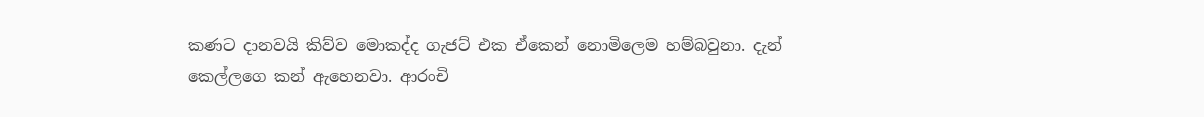කණට දානවයි කිව්ව මොකද්ද ගැජට් එක ඒකෙන් නොමිලෙම හම්බවුනා. දැන් කෙල්ලගෙ කන් ඇහෙනවා. ආරංචි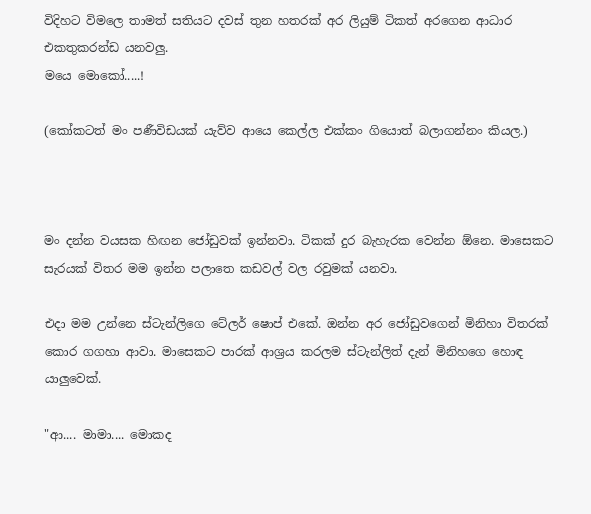විදිහට විමලෙ තාමත් සතියට දවස් තුන හතරක් අර ලියුම් ටිකත් අරගෙන ආධාර එකතුකරන්ඩ යනවලු.
මයෙ මොකෝ.....!

(කෝකටත් මං පණීවිඩයක් යැව්ව ආයෙ කෙල්ල එක්කං ගියොත් බලාගන්නං කියල.)



මං දන්න වයසක හිඟන ජෝඩුවක් ඉන්නවා. ටිකක් දුර බැහැරක වෙන්න ඕනෙ. මාසෙකට සැරයක් විතර මම ඉන්න පලාතෙ කඩවල් වල රවුමක් යනවා.

එදා මම උන්නෙ ස්ටැන්ලිගෙ ටේලර් ෂොප් එකේ. ඔන්න අර ජෝඩුවගෙන් මිනිහා විතරක් කොර ගගහා ආවා. මාසෙකට පාරක් ආශ්‍රය කරලම ස්ටැන්ලිත් දැන් මිනිහගෙ හොඳ යාලුවෙක්.

"ආ.... මාමා.... මොකද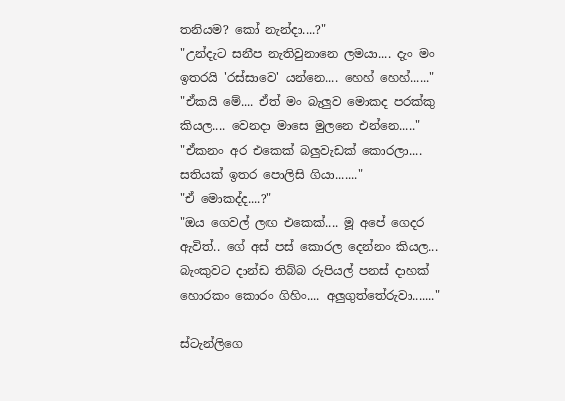තනියම? කෝ නැන්දා....?"
"උන්දැට සනීප නැතිවුනානෙ ලමයා.... දැං මං ඉතරයි 'රස්සාවෙ' යන්නෙ.... හෙහ් හෙහ්......"
"ඒකයි මේ.... ඒත් මං බැලුව මොකද පරක්කු කියල.... වෙනදා මාසෙ මුලනෙ එන්නෙ....."
"ඒකනං අර එකෙක් බලුවැඩක් කොරලා.... සතියක් ඉතර පොලිසි ගියා......."
"ඒ මොකද්ද....?"
"ඔය ගෙවල් ලඟ එකෙක්.... මූ අපේ ගෙදර ඇවිත්.. ගේ අස් පස් කොරල දෙන්නං කියල... බැංකුවට දාන්ඩ තිබ්බ රුපියල් පනස් දාහක් හොරකං කොරං ගිහිං.... අලුගුත්තේරුවා......."

ස්ටැන්ලිගෙ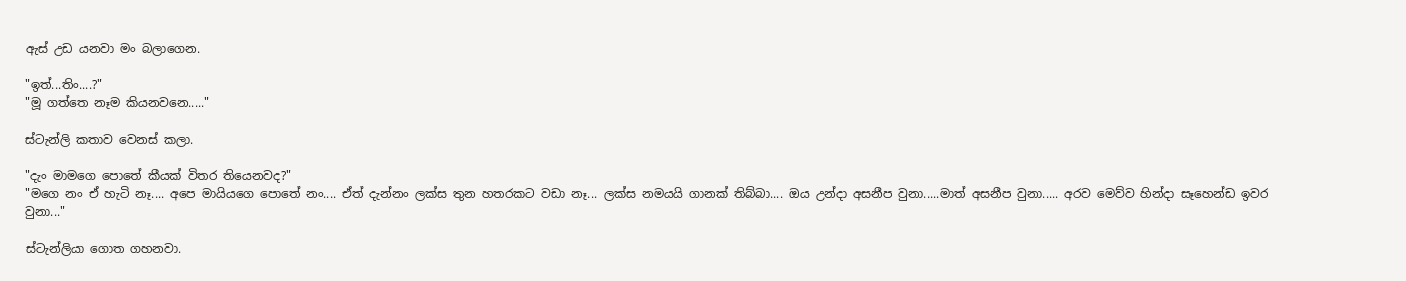ඇස් උඩ යනවා මං බලාගෙන.

"ඉත්...තිං....?"
"මූ ගත්තෙ නෑම කියනවනෙ....."

ස්ටැන්ලි කතාව වෙනස් කලා.

"දැං මාමගෙ පොතේ කීයක් විතර තියෙනවද?"
"මගෙ නං ඒ හැටි නෑ.... අපෙ මායියගෙ පොතේ නං.... ඒත් දැන්නං ලක්ස තුන හතරකට වඩා නෑ... ලක්ස නමයයි ගානක් තිබ්බා.... ඔය උන්දා අසනීප වුනා.....මාත් අසනීප වුනා..... අරව මෙව්ව හින්දා සෑහෙන්ඩ ඉවර වුනා..."

ස්ටැන්ලියා ගොත ගහනවා.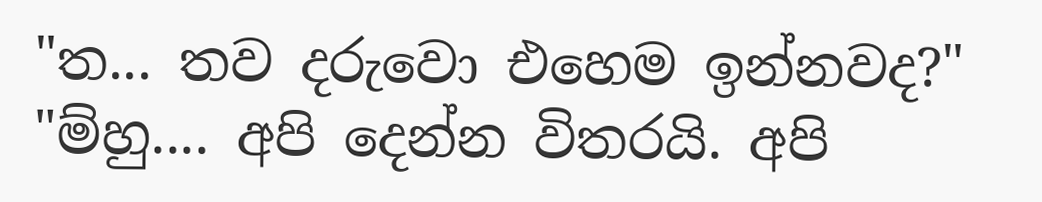"ත... තව දරුවො එහෙම ඉන්නවද?"
"ම්හු.... අපි දෙන්න විතරයි. අපි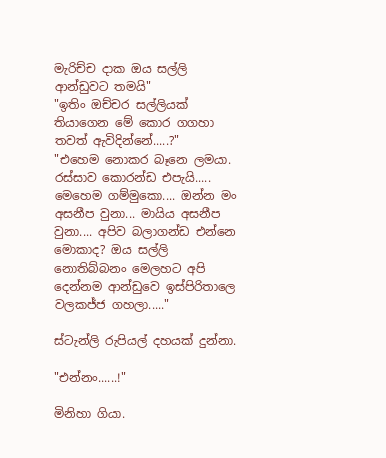මැරිච්ච දාක ඔය සල්ලි ආන්ඩුවට තමයි"
"ඉතිං ඔච්චර සල්ලියක් තියාගෙන මේ කොර ගගහා තවත් ඇවිදින්නේ.....?"
"එහෙම නොකර බෑනෙ ලමයා. රස්සාව කොරන්ඩ එපැයි..... මෙහෙම ගම්මුකො.... ඔන්න මං අසනීප වුනා... මායිය අසනීප වුනා.... අපිව බලාගන්ඩ එන්නෙ මොකාද? ඔය සල්ලි නොතිබ්බනං මෙලහට අපි දෙන්නම ආන්ඩුවෙ ඉස්පිරිතාලෙ වලකජ්ජ ගහලා....."

ස්ටැන්ලි රුපියල් දහයක් දුන්නා.

"එන්නං......!"

මිනිහා ගියා.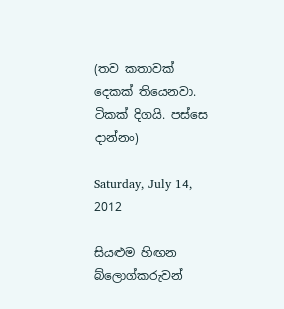(තව කතාවක් දෙකක් තියෙනවා. ටිකක් දිගයි. පස්සෙ දාන්නං)

Saturday, July 14, 2012

සියළුම හිඟන බ්ලොග්කරුවන්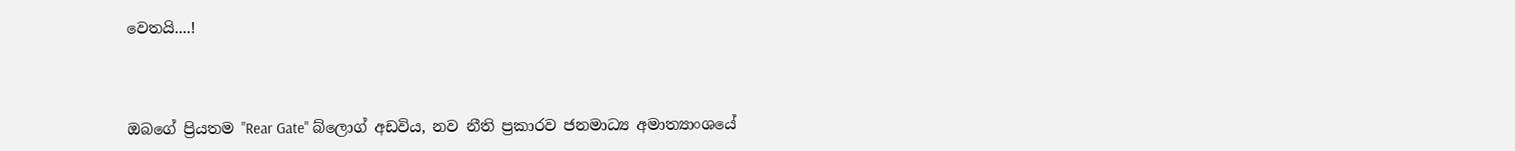වෙතයි....!



ඔබගේ ප්‍රියතම "Rear Gate" බ්ලොග් අඩවිය, නව නීති ප්‍රකාරව ජනමාධ්‍ය අමාත්‍යාංශයේ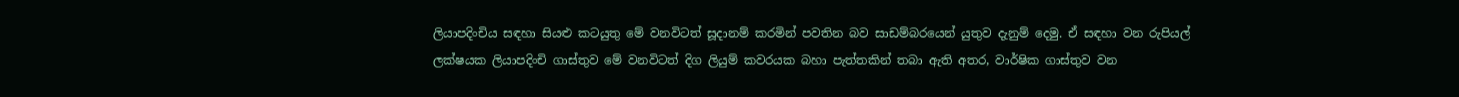ලියාපදිංචිය සඳහා සියළු කටයුතු මේ වනවිටත් සූදානම් කරමින් පවතින බව සාඩම්බරයෙන් යුතුව දැනුම් දෙමු. ඒ සඳහා වන රුපියල් ලක්ෂයක ලියාපදිංචි ගාස්තුව මේ වනවිටත් දිග ලියුම් කවරයක බහා පැත්තකින් තබා ඇති අතර, වාර්ෂික ගාස්තුව වන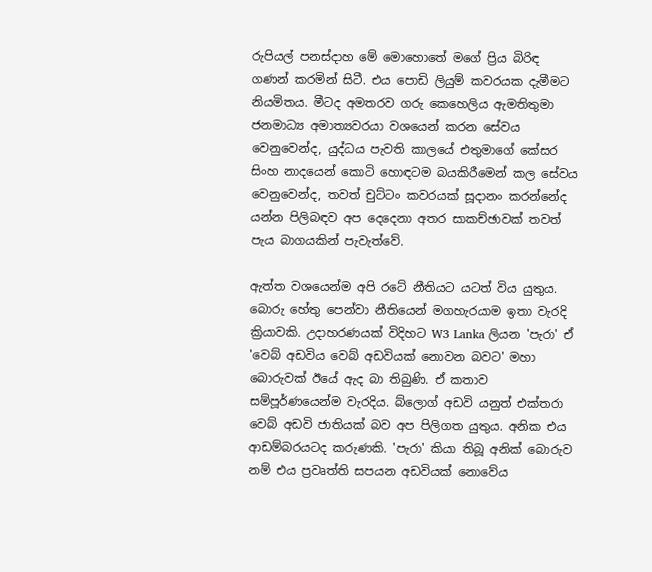රුපියල් පනස්දාහ මේ මොහොතේ මගේ ප්‍රිය බිරිඳ ගණන් කරමින් සිටී. එය පොඩි ලියුම් කවරයක දැමීමට නියමිතය. මීටද අමතරව ගරු කෙහෙලිය ඇමතිතුමා ජනමාධ්‍ය අමාත්‍යවරයා වශයෙන් කරන සේවය වෙනුවෙන්ද, යුද්ධය පැවති කාලයේ එතුමාගේ කේසර සිංහ නාදයෙන් කොටි හොඳටම බයකිරීමෙන් කල සේවය වෙනුවෙන්ද, තවත් චුට්ටං කවරයක් සූදානං කරන්නේද යන්න පිලිබඳව අප දෙදෙනා අතර සාකච්ඡාවක් තවත් පැය බාගයකින් පැවැත්වේ.

ඇත්ත වශයෙන්ම අපි රටේ නීතියට යටත් විය යුතුය. බොරු හේතු පෙන්වා නීතියෙන් මගහැරයාම ඉතා වැරදි ක්‍රියාවකි. උදාහරණයක් විදිහට W3 Lanka ලියන 'පැරා' ඒ 'වෙබ් අඩවිය වෙබ් අඩවියක් නොවන බවට' මහා බොරුවක් ඊයේ ඇද බා තිබුණි. ඒ කතාව සම්පූර්ණයෙන්ම වැරදිය. බ්ලොග් අඩවි යනුත් එක්තරා වෙබ් අඩවි ජාතියක් බව අප පිලිගත යුතුය. අනික එය ආඩම්බරයටද කරුණකි. 'පැරා' කියා තිබූ අනික් බොරුව නම් එය ප්‍රවෘත්ති සපයන අඩවියක් නොවේය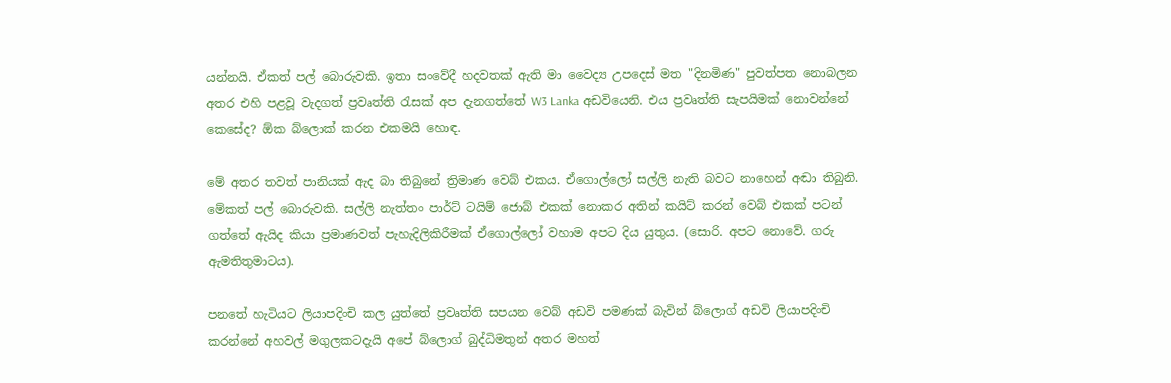යන්නයි. ඒකත් පල් බොරුවකි. ඉතා සංවේදී හදවතක් ඇති මා වෛද්‍ය උපදෙස් මත "දිනමිණ" පුවත්පත නොබලන අතර එහි පළවූ වැදගත් ප්‍රවෘත්ති රැසක් අප දැනගත්තේ W3 Lanka අඩවියෙනි. එය ප්‍රවෘත්ති සැපයිමක් නොවන්නේ කෙසේද? ඕක බ්ලොක් කරන එකමයි හොඳ.

මේ අතර තවත් පානියක් ඇද බා තිබුනේ ත්‍රිමාණ වෙබ් එකය. ඒගොල්ලෝ සල්ලි නැති බවට නාහෙන් අඬා තිබුනි. මේකත් පල් බොරුවකි. සල්ලි නැත්තං පාර්ට් ටයිම් ජොබ් එකක් නොකර අතින් කයිට් කරන් වෙබ් එකක් පටන් ගත්තේ ඇයිද කියා ප්‍රමාණවත් පැහැදිලිකිරීමක් ඒගොල්ලෝ වහාම අපට දිය යුතුය. (සොරි. අපට නොවේ. ගරු ඇමතිතුමාටය).

පනතේ හැටියට ලියාපදිංචි කල යුත්තේ ප්‍රවෘත්ති සපයන වෙබ් අඩවි පමණක් බැවින් බ්ලොග් අඩවි ලියාපදිංචි කරන්නේ අහවල් මගුලකටදැයි අපේ බ්ලොග් බුද්ධිමතුන් අතර මහත්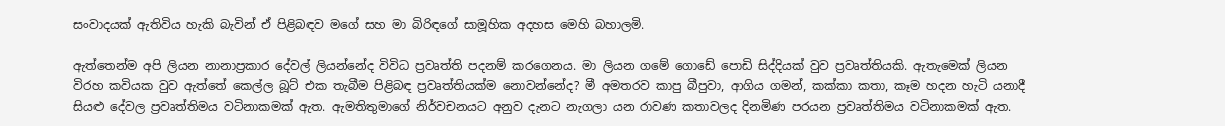සංවාදයක් ඇතිවිය හැකි බැවින් ඒ පිළිබඳව මගේ සහ මා බිරිඳගේ සාමූහික අදහස මෙහි බහාලමි.

ඇත්තෙන්ම අපි ලියන නානාප්‍රකාර දේවල් ලියන්නේද විවිධ ප්‍රවෘත්ති පදනම් කරගෙනය. මා ලියන ගමේ ගොඩේ පොඩි සිද්දියක් වුව ප්‍රවෘත්තියකි. ඇතැමෙක් ලියන විරහ කවියක වුව ඇත්තේ කෙල්ල බූට් එක තැබීම පිළිබඳ ප්‍රවෘත්තියක්ම නොවන්නේද? මී අමතරව කාපු බීපුවා, ආගිය ගමන්, කක්කා කතා, කෑම හදන හැටි යනාදී සියළු දේවල ප්‍රවෘත්තිමය වටිනාකමක් ඇත. ඇමතිතුමාගේ නිර්වචනයට අනුව දැනට නැගලා යන රාවණ කතාවලද දිනමිණ පරයන ප්‍රවෘත්තිමය වටිනාකමක් ඇත.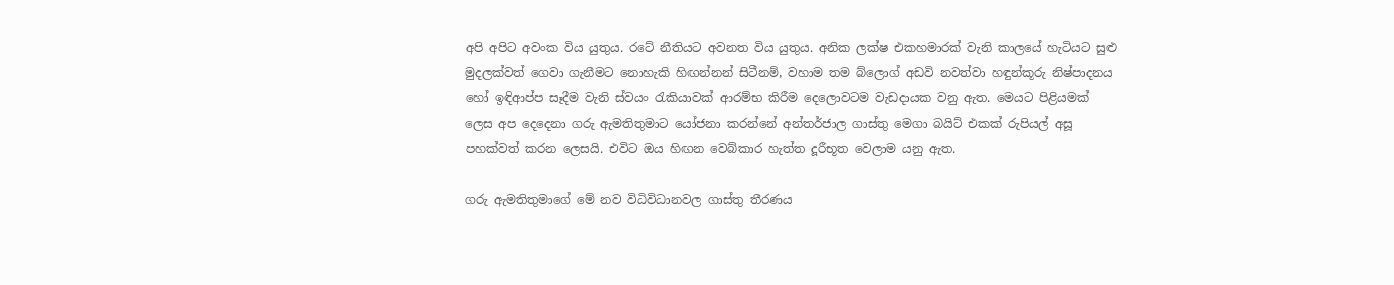අපි අපිට අවංක විය යුතුය. රටේ නීතියට අවනත විය යුතුය. අනික ලක්ෂ එකහමාරක් වැනි කාලයේ හැටියට සුළු මුදලක්වත් ගෙවා ගැනීමට නොහැකි හිඟන්නන් සිටීනම්, වහාම තම බ්ලොග් අඩවි නවත්වා හඳුන්කූරු නිෂ්පාදනය හෝ ඉඳිආප්ප සෑදීම වැනි ස්වයං රැකියාවක් ආරම්භ කිරීම දෙලොවටම වැඩදායක වනු ඇත. මෙයට පිළියමක් ලෙස අප දෙදෙනා ගරු ඇමතිතුමාට යෝජනා කරන්නේ අන්තර්ජාල ගාස්තු මෙගා බයිට් එකක් රුපියල් අසූ පහක්වත් කරන ලෙසයි. එවිට ඔය හිඟන වෙබ්කාර හැත්ත දූරීභූත වෙලාම යනු ඇත.

ගරු ඇමතිතුමාගේ මේ නව විධිවිධානවල ගාස්තු තීරණය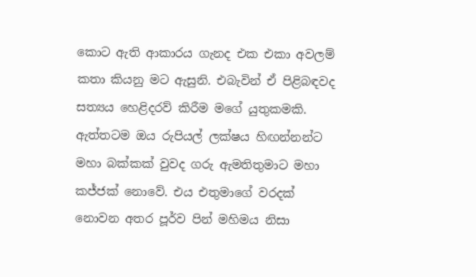කොට ඇති ආකාරය ගැනද එක එකා අවලම් කතා කියනු මට ඇසුනි. එබැවින් ඒ පිළිබඳවද සත්‍යය හෙළිදරව් කිරීම මගේ යුතුකමකි. ඇත්තටම ඔය රුපියල් ලක්ෂය හිඟන්නන්ට මහා බක්කක් වුවද ගරු ඇමතිතුමාට මහා කජ්ජක් නොවේ. එය එතුමාගේ වරදක් නොවන අතර පූර්ව පින් මහිමය නිසා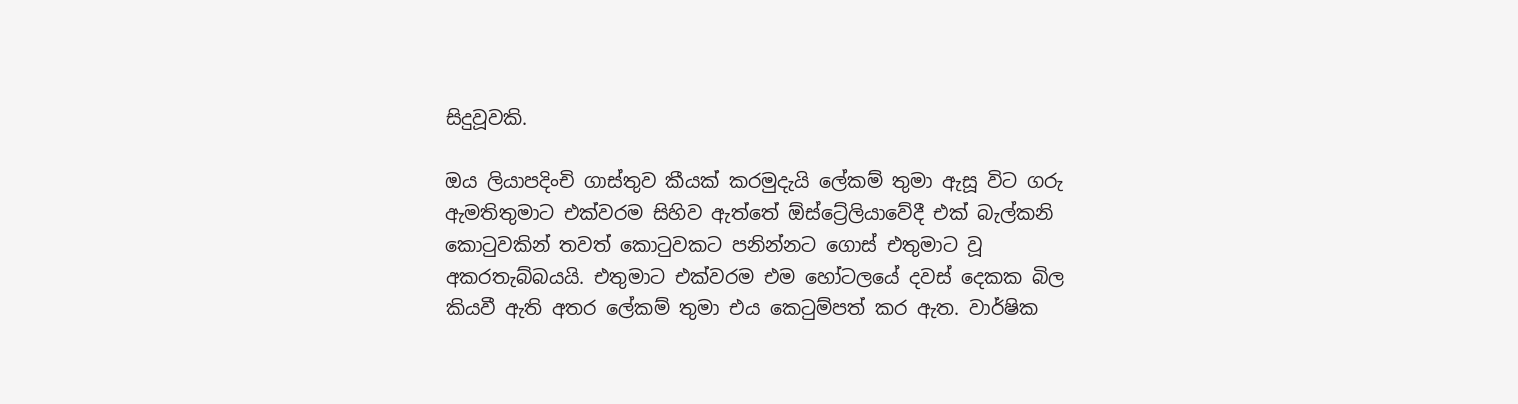සිදුවූවකි.

ඔය ලියාපදිංචි ගාස්තුව කීයක් කරමුදැයි ලේකම් තුමා ඇසූ විට ගරු ඇමතිතුමාට එක්වරම සිහිව ඇත්තේ ඕස්ට්‍රේලියාවේදී එක් බැල්කනි කොටුවකින් තවත් කොටුවකට පනින්නට ගොස් එතුමාට වූ අකරතැබ්බයයි. එතුමාට එක්වරම එම හෝටලයේ දවස් දෙකක බිල කියවී ඇති අතර ලේකම් තුමා එය කෙටුම්පත් කර ඇත. වාර්ෂික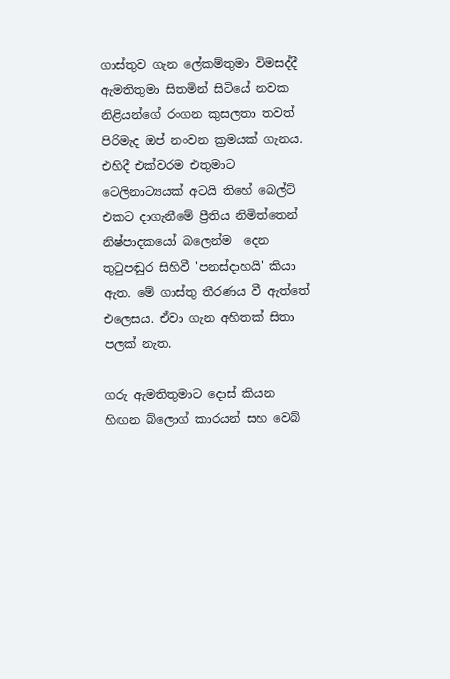ගාස්තුව ගැන ලේකම්තුමා විමසද්දී ඇමතිතුමා සිතමින් සිටියේ නවක නිළියන්ගේ රංගන කුසලතා තවත් පිරිමැද ඔප් නංවන ක්‍රමයක් ගැනය. එහිදී එක්වරම එතුමාට ටෙලිනාට්‍යයක් අටයි තිහේ බෙල්ට් එකට දාගැනීමේ ප්‍රීතිය නිමිත්තෙන් නිෂ්පාදකයෝ බලෙන්ම  දෙන තුටුපඬුර සිහිවී 'පනස්දාහයි' කියා ඇත. මේ ගාස්තු තීරණය වී ඇත්තේ එලෙසය. ඒවා ගැන අහිතක් සිතා පලක් නැත.

ගරු ඇමතිතුමාට දොස් කියන හිඟන බ්ලොග් කාරයන් සහ වෙබ්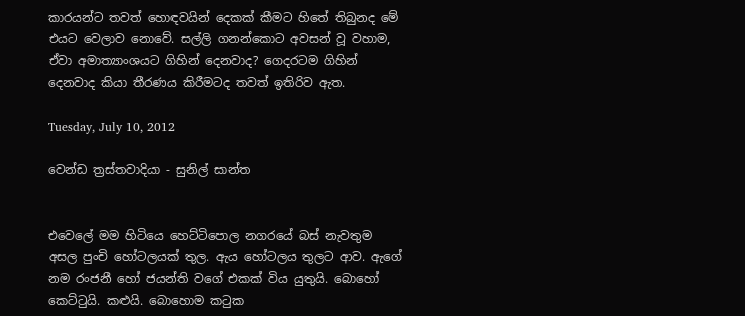කාරයන්ට තවත් හොඳවයින් දෙකක් කීමට හිතේ තිබුනද මේ එයට වෙලාව නොවේ. සල්ලි ගනන්කොට අවසන් වූ වහාම, ඒවා අමාත්‍යාංශයට ගිහින් දෙනවාද? ගෙදරටම ගිහින් දෙනවාද කියා තීරණය කිරීමටද තවත් ඉතිරිව ඇත.

Tuesday, July 10, 2012

වෙන්ඩ ත්‍රස්තවාදියා - සුනිල් සාන්ත


එවෙලේ මම හිටියෙ හෙට්ටිපොල නගරයේ බස් නැවතුම අසල පුංචි හෝටලයක් තුල. ඇය හෝටලය තුලට ආව. ඇගේ නම රංජනී හෝ ජයන්ති වගේ එකක් විය යුතුයි. බොහෝ කෙට්ටුයි. කළුයි. බොහොම කටුක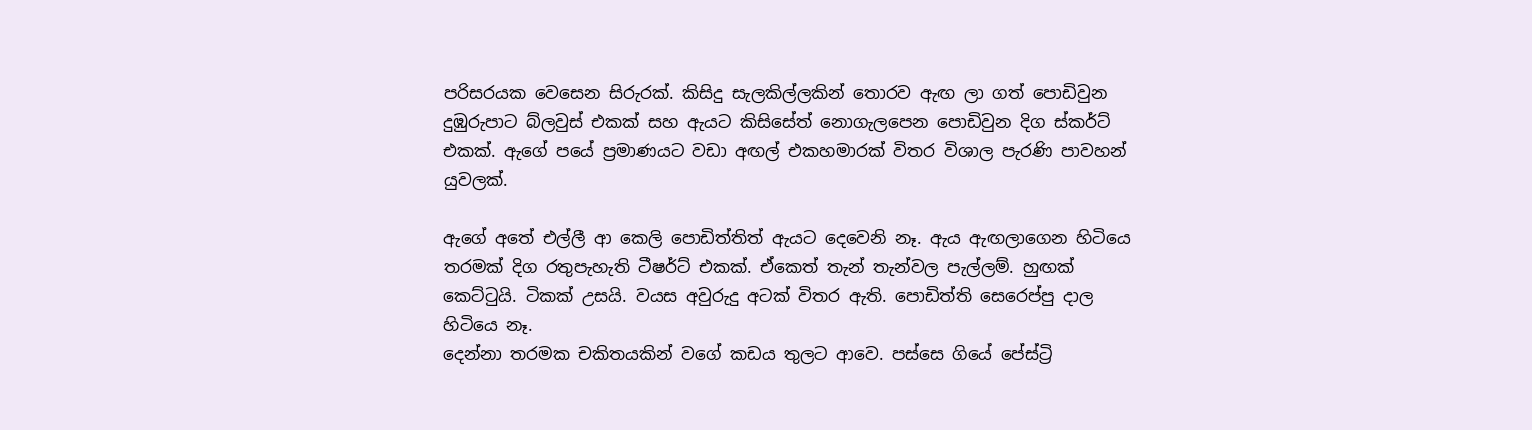පරිසරයක වෙසෙන සිරුරක්. කිසිදු සැලකිල්ලකින් තොරව ඇඟ ලා ගත් පොඩිවුන දුඹුරුපාට බ්ලවුස් එකක් සහ ඇයට කිසිසේත් නොගැලපෙන පොඩිවුන දිග ස්කර්ට් එකක්. ඇගේ පයේ ප්‍රමාණයට වඩා අඟල් එකහමාරක් විතර විශාල පැරණි පාවහන් යුවලක්.

ඇගේ අතේ එල්ලී ආ කෙලි පොඩිත්තිත් ඇයට දෙවෙනි නෑ. ඇය ඇඟලාගෙන හිටියෙ තරමක් දිග රතුපැහැති ටීෂර්ට් එකක්. ඒකෙත් තැන් තැන්වල පැල්ලම්. හුඟක් කෙට්ටුයි. ටිකක් උසයි. වයස අවුරුදු අටක් විතර ඇති. පොඩිත්ති සෙරෙප්පු දාල හිටියෙ නෑ.
දෙන්නා තරමක චකිතයකින් වගේ කඩය තුලට ආවෙ. පස්සෙ ගියේ පේස්ට්‍රි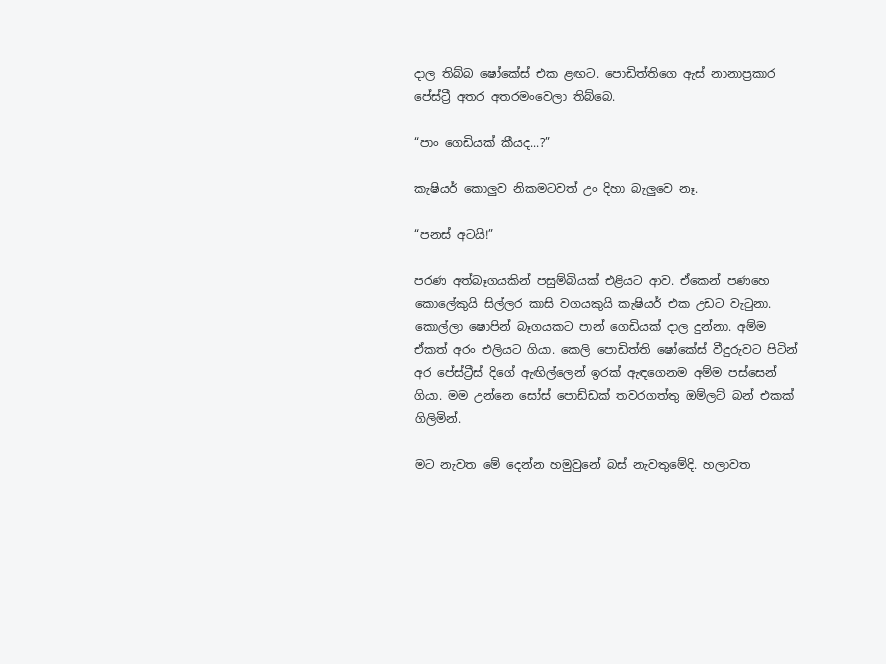දාල තිබ්බ ෂෝකේස් එක ළඟට. පොඩිත්තිගෙ ඇස් නානාප්‍රකාර පේස්ට්‍රී අතර අතරමංවෙලා තිබ්බෙ.

“පාං ගෙඩියක් කීයද...?”

කැෂියර් කොලුව නිකමටවත් උං දිහා බැලුවෙ නෑ.

“පනස් අටයි!”

පරණ අත්බෑගයකින් පසුම්බියක් එළියට ආව. ඒකෙන් පණහෙ කොලේකුයි සිල්ලර කාසි වගයකුයි කැෂියර් එක උඩට වැටුනා. කොල්ලා ෂොපින් බෑගයකට පාන් ගෙඩියක් දාල දුන්නා. අම්ම ඒකත් අරං එලියට ගියා. කෙලි පොඩිත්ති ෂෝකේස් වීදුරුවට පිටින් අර පේස්ට්‍රීස් දිගේ ඇඟිල්ලෙන් ඉරක් ඇඳගෙනම අම්ම පස්සෙන් ගියා. මම උන්නෙ සෝස් පොඩ්ඩක් තවරගත්තු ඔම්ලට් බන් එකක් ගිලිමින්.

මට නැවත මේ දෙන්න හමුවුනේ බස් නැවතුමේදි. හලාවත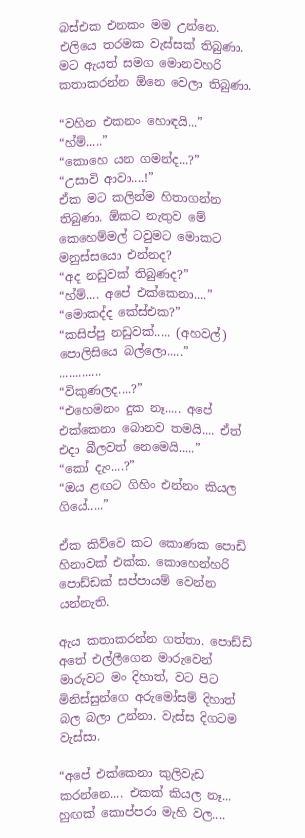බස්එක එනකං මම උන්නෙ. එලියෙ තරමක වැස්සක් තිබුණා. මට ඇයත් සමග මොනවහරි කතාකරන්න ඕනෙ වෙලා තිබුණා.

“වහින එකනං හොඳයි...”
“හ්ම්.....”
“කොහෙ යන ගමන්ද...?”
“උසාවි ආවා....!”
ඒක මට කලින්ම හිතාගන්න තිබුණා. ඕකට නැතුව මේ කෙහෙම්මල් ටවුමට මොකට මනුස්සයො එන්නද?
“අද නඩුවක් තිබුණද?”
“හ්ම්.... අපේ එක්කෙනා....”
“මොකද්ද කේස්එක?”
“කසිප්පු නඩුවක්..... (අහවල්) පොලිසියෙ බල්ලො.....”
.............
“විකුණලද....?”
“එහෙමනං දුක නෑ..... අපේ එක්කෙනා බොනව තමයි.... ඒත් එදා බීලවත් නෙමෙයි.....”
“කෝ දැං....?”
“ඔය ළඟට ගිහිං එන්නං කියල ගියේ.....”

ඒක කිව්වෙ කට කොණක පොඩි හිනාවක් එක්ක. කොහෙන්හරි පොඩ්ඩක් සප්පායම් වෙන්න යන්නැති.

ඇය කතාකරන්න ගත්තා. පොඩ්ඩි අතේ එල්ලීගෙන මාරුවෙන් මාරුවට මං දිහාත්, වට පිට මිනිස්සුන්ගෙ අරුමෝසම් දිහාත් බල බලා උන්නා. වැස්ස දිගටම වැස්සා.

“අපේ එක්කෙනා කුලිවැඩ කරන්නෙ.... එකක් කියල නෑ... හුඟක් කොප්පරා මැහි වල....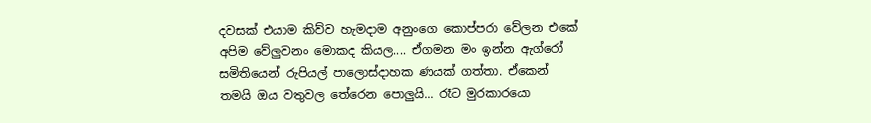දවසක් එයාම කිව්ව හැමදාම අනුංගෙ කොප්පරා වේලන එකේ අපිම වේලුවනං මොකද කියල.... ඒගමන මං ඉන්න ඇග්රෝ සමිතියෙන් රුපියල් පාලොස්දාහක ණයක් ගත්තා. ඒකෙන් තමයි ඔය වතුවල තේරෙන පොලුයි... රෑට මුරකාරයො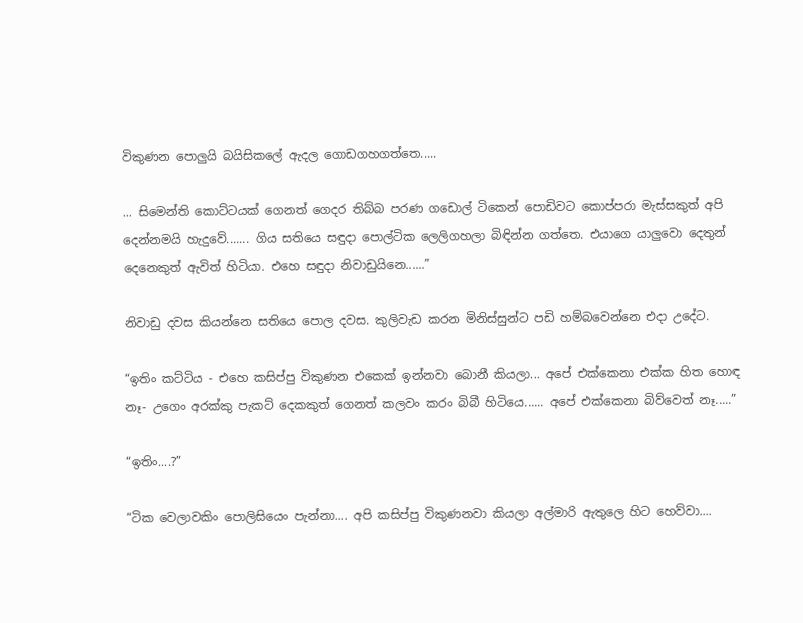විකුණන පොලුයි බයිසිකලේ ඇදල ගොඩගහගත්තෙ.....

... සිමෙන්ති කොට්ටයක් ගෙනත් ගෙදර තිබ්බ පරණ ගඩොල් ටිකෙන් පොඩිවට කොප්පරා මැස්සකුත් අපි දෙන්නමයි හැදුවේ....... ගිය සතියෙ සඳුදා පොල්ටික ලෙලිගහලා බිඳින්න ගත්තෙ. එයාගෙ යාලුවො දෙතුන් දෙනෙකුත් ඇවිත් හිටියා. එහෙ සඳුදා නිවාඩුයිනෙ......”

නිවාඩු දවස කියන්නෙ සතියෙ පොල දවස. කුලිවැඩ කරන මිනිස්සුන්ට පඩි හම්බවෙන්නෙ එදා උදේට.

“ඉතිං කට්ටිය - එහෙ කසිප්පු විකුණන එකෙක් ඉන්නවා බොනී කියලා... අපේ එක්කෙනා එක්ක හිත හොඳ නෑ- උගෙං අරක්කු පැකට් දෙකකුත් ගෙනත් කලවං කරං බිබී හිටියෙ...... අපේ එක්කෙනා බිව්වෙත් නෑ.....”

“ඉතිං....?”

“ටික වෙලාවකිං පොලිසියෙං පැන්නා.... අපි කසිප්පු විකුණනවා කියලා අල්මාරි ඇතුලෙ හිට හෙව්වා....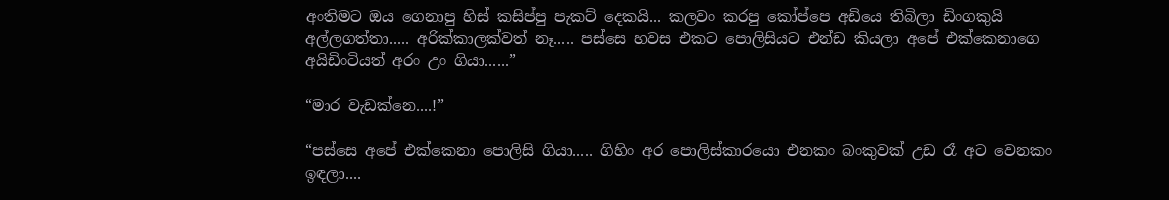අංතිමට ඔය ගෙනාපු හිස් කසිප්පු පැකට් දෙකයි... කලවං කරපු කෝප්පෙ අඩියෙ තිබිලා ඩිංගකුයි අල්ලගත්තා..... අරික්කාලක්වත් නෑ..... පස්සෙ හවස එකට පොලිසියට එන්ඩ කියලා අපේ එක්කෙනාගෙ අයිඩිංටියත් අරං උං ගියා......”

“මාර වැඩක්නෙ....!”

“පස්සෙ අපේ එක්කෙනා පොලිසි ගියා..... ගිහිං අර පොලිස්කාරයො එනකං බංකුවක් උඩ රෑ අට වෙනකං ඉඳලා....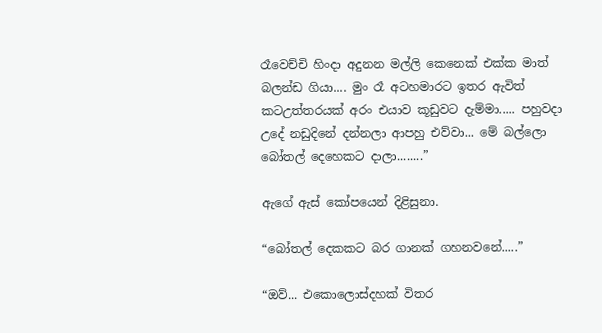රෑවෙච්චි හිංදා අදුනන මල්ලි කෙනෙක් එක්ක මාත් බලන්ඩ ගියා.... මුං රෑ අටහමාරට ඉතර ඇවිත් කටඋත්තරයක් අරං එයාව කූඩුවට දැම්මා..... පහුවදා උදේ නඩුදිනේ දන්නලා ආපහු එව්වා... මේ බල්ලො බෝතල් දෙහෙකට දාලා........”

ඇගේ ඇස් කෝපයෙන් දිළිසුනා.

“බෝතල් දෙකකට බර ගානක් ගහනවනේ.....”

“ඔව්... එකොලොස්දහක් විතර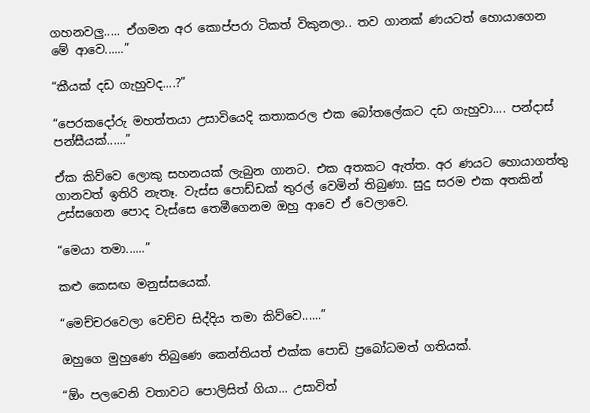ගහනවලු..... ඒගමන අර කොප්පරා ටිකත් විකුනලා.. තව ගානක් ණයටත් හොයාගෙන මේ ආවෙ......”

“කීයක් දඩ ගැහුවද....?”

“පෙරකදෝරු මහත්තයා උසාවියෙදි කතාකරල එක බෝතලේකට දඩ ගැහුවා.... පන්දාස් පන්සීයක්......”

ඒක කිව්වෙ ලොකු සහනයක් ලැබුන ගානට. එක අතකට ඇත්ත. අර ණයට හොයාගත්තු ගානවත් ඉතිරි නැතෑ. වැස්ස පොඩ්ඩක් තුරල් වෙමින් තිබුණා. සුදු සරම එක අතකින් උස්සගෙන පොද වැස්සෙ තෙමීගෙනම ඔහු ආවෙ ඒ වෙලාවෙ.

“මෙයා තමා......”

කළු කෙසඟ මනුස්සයෙක්.

“මෙච්චරවෙලා වෙච්ච සිද්දිය තමා කිව්වෙ......”

ඔහුගෙ මුහුණෙ තිබුණෙ කෙන්තියත් එක්ක පොඩි ප්‍රබෝධමත් ගතියක්.

“ඕං පලවෙනි වතාවට පොලිසිත් ගියා... උසාවිත්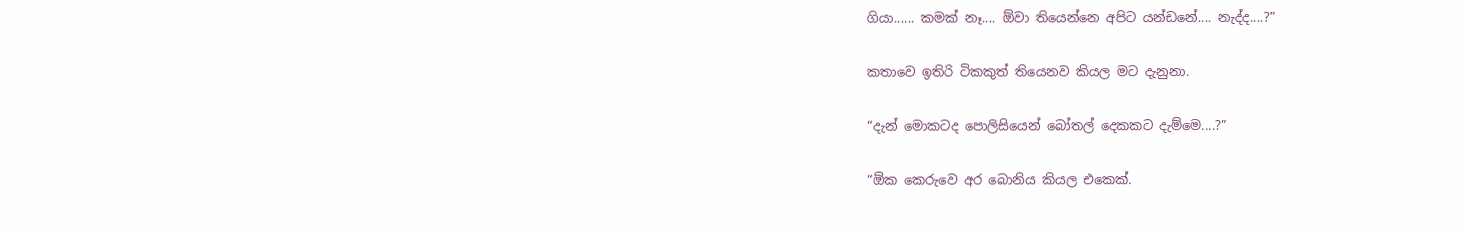ගියා...... කමක් නෑ.... ඕවා තියෙන්නෙ අපිට යන්ඩනේ.... නැද්ද....?”

කතාවෙ ඉතිරි ටිකකුත් තියෙනව කියල මට දැනුනා.

“දැන් මොකටද පොලිසියෙන් බෝතල් දෙකකට දැම්මෙ....?”

“ඕක කෙරුවෙ අර බොනිය කියල එකෙක්.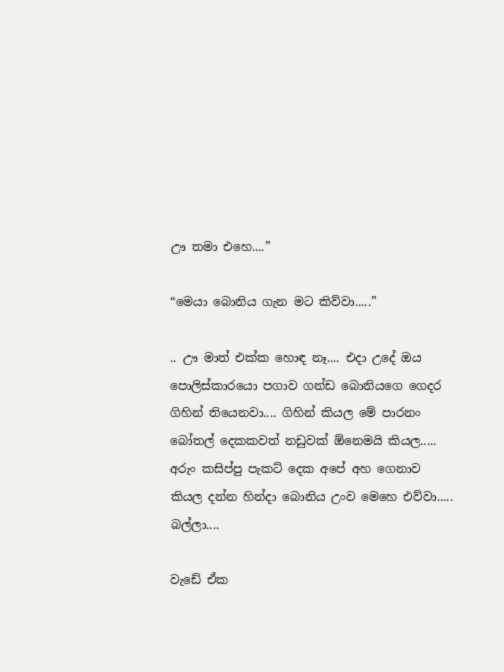ඌ තමා එහෙ....”

“මෙයා බොනිය ගැන මට කිව්වා.....”

.. ඌ මාත් එක්ක හොඳ නෑ.... එදා උදේ ඔය පොලිස්කාරයො පගාව ගන්ඩ බොනියගෙ ගෙදර ගිහින් තියෙනවා.... ගිහින් කියල මේ පාරනං බෝතල් දෙකකවත් නඩුවක් ඕනෙමයි කියල..... අරුං කසිප්පු පැකට් දෙක අපේ අහ ගෙනාව කියල දන්න හින්දා බොනිය උංව මෙහෙ එව්වා..... බල්ලා....

වැඩේ ඒක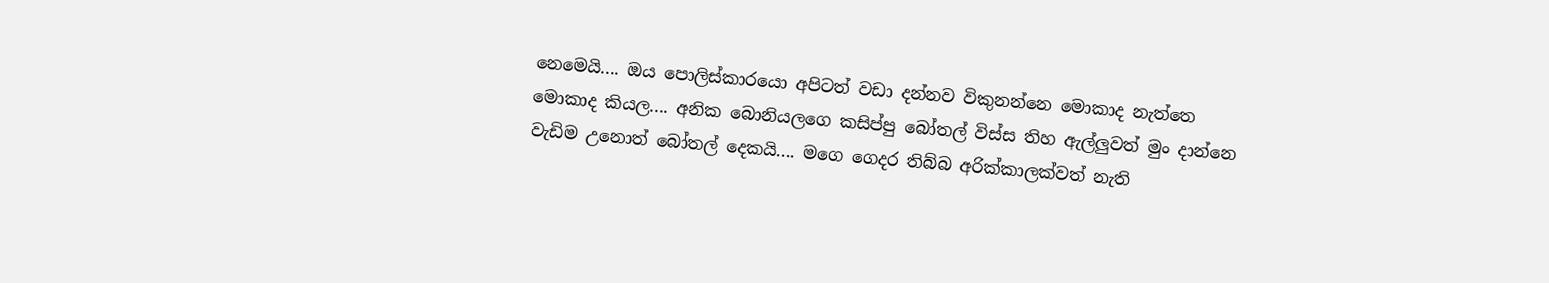නෙමෙයි.... ඔය පොලිස්කාරයො අපිටත් වඩා දන්නව විකුනන්නෙ මොකාද නැත්තෙ මොකාද කියල.... අනික බොනියලගෙ කසිප්පු බෝතල් විස්ස තිහ ඇල්ලුවත් මුං දාන්නෙ වැඩිම උනොත් බෝතල් දෙකයි.... මගෙ ගෙදර තිබ්බ අරික්කාලක්වත් නැති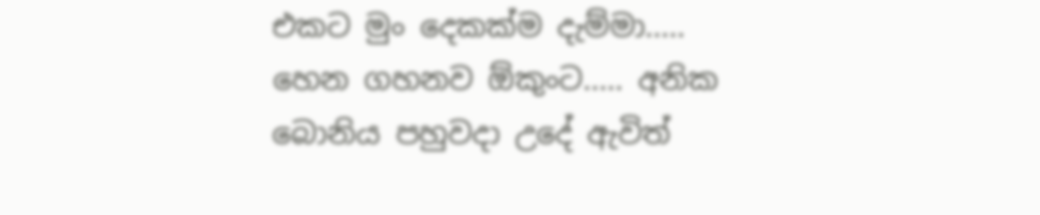එකට මුං දෙකක්ම දැම්මා..... හෙන ගහනව ඕකුංට..... අනික බොනිය පහුවදා උදේ ඇවිත්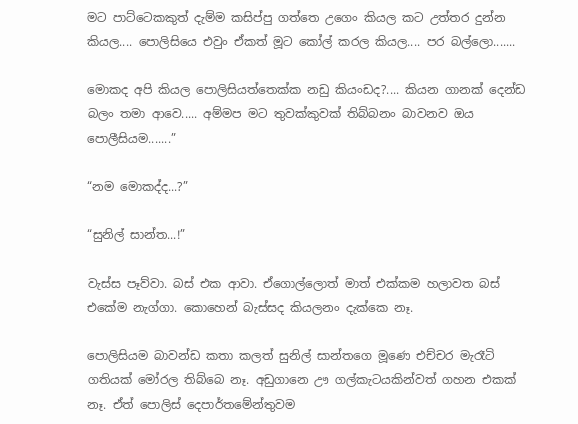මට පාට්ටෙකකුත් දැම්ම කසිප්පු ගත්තෙ උගෙං කියල කට උත්තර දුන්න කියල.... පොලිසියෙ එවුං ඒකත් මූට කෝල් කරල කියල.... පර බල්ලො.......

මොකද අපි කියල පොලිසියත්තෙක්ක නඩු කියංඩද?.... කියන ගානක් දෙන්ඩ බලං තමා ආවෙ..... අම්මප මට තුවක්කුවක් තිබ්බනං බාවනව ඔය පොලීසියම.......”

“නම මොකද්ද...?”

“සුනිල් සාන්ත...!”

වැස්ස පෑව්වා. බස් එක ආවා. ඒගොල්ලොත් මාත් එක්කම හලාවත බස් එකේම නැග්ගා. කොහෙන් බැස්සද කියලනං දැක්කෙ නෑ.

පොලිසියම බාවන්ඩ කතා කලත් සුනිල් සාන්තගෙ මූණෙ එච්චර මැරෑටි ගතියක් මෝරල තිබ්බෙ නෑ. අඩුගානෙ ඌ ගල්කැටයකින්වත් ගහන එකක් නෑ. ඒත් පොලිස් දෙපාර්තමේන්තුවම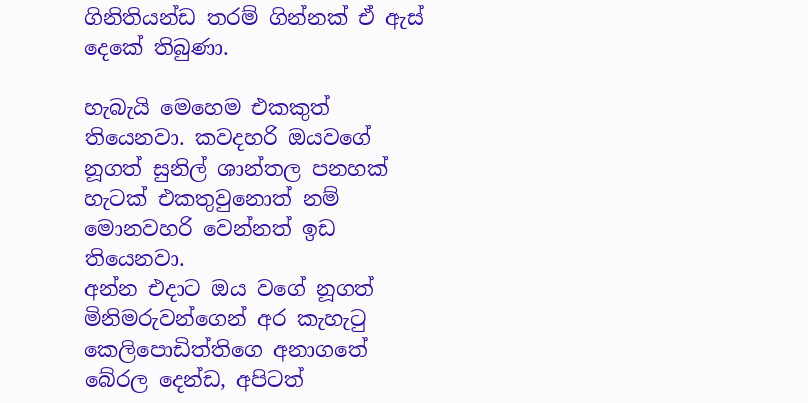ගිනිතියන්ඩ තරම් ගින්නක් ඒ ඇස් දෙකේ තිබුණා.

හැබැයි මෙහෙම එකකුත් තියෙනවා. කවදහරි ඔයවගේ නූගත් සුනිල් ශාන්තල පනහක් හැටක් එකතුවුනොත් නම් මොනවහරි වෙන්නත් ඉඩ තියෙනවා.
අන්න එදාට ඔය වගේ නූගත් මිනිමරුවන්ගෙන් අර කැහැටු කෙලිපොඩිත්තිගෙ අනාගතේ බේරල දෙන්ඩ, අපිටත්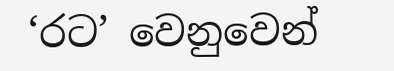‘රට’ වෙනුවෙන්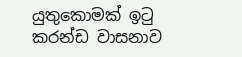යුතුකොමක් ඉටු කරන්ඩ වාසනාව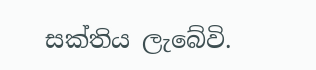සක්තිය ලැබේවි.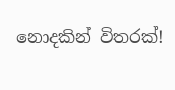නොදකින් විතරක්!